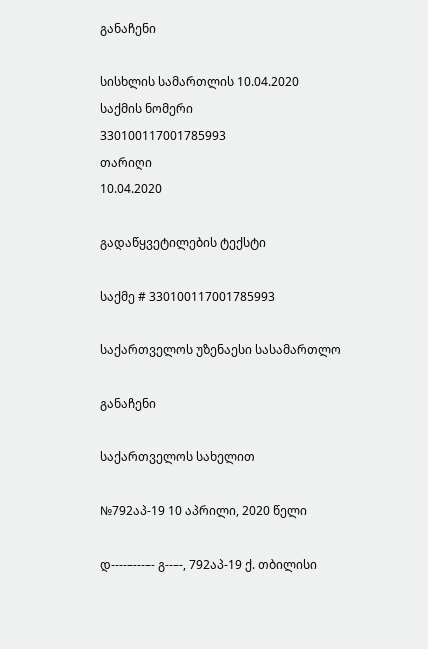განაჩენი

სისხლის სამართლის 10.04.2020
საქმის ნომერი
330100117001785993
თარიღი
10.04.2020

გადაწყვეტილების ტექსტი

საქმე # 330100117001785993

საქართველოს უზენაესი სასამართლო

განაჩენი

საქართველოს სახელით

№792აპ-19 10 აპრილი, 2020 წელი

დ----–---–- გ--–-, 792აპ-19 ქ. თბილისი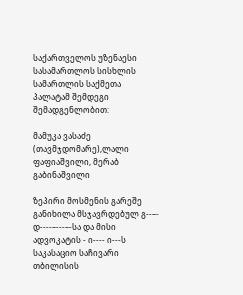საქართველოს უზენაესი სასამართლოს სისხლის სამართლის საქმეთა პალატამ შემდეგი შემადგენლობით:

მამუკა ვასაძე (თავმჯდომარე),ლალი ფაფიაშვილი, მერაბ გაბინაშვილი

ზეპირი მოსმენის გარეშე განიხილა მსჯავრდებულ გ--–- დ----–---–-სა და მისი ადვოკატის - ი---- ი---ს საკასაციო საჩივარი თბილისის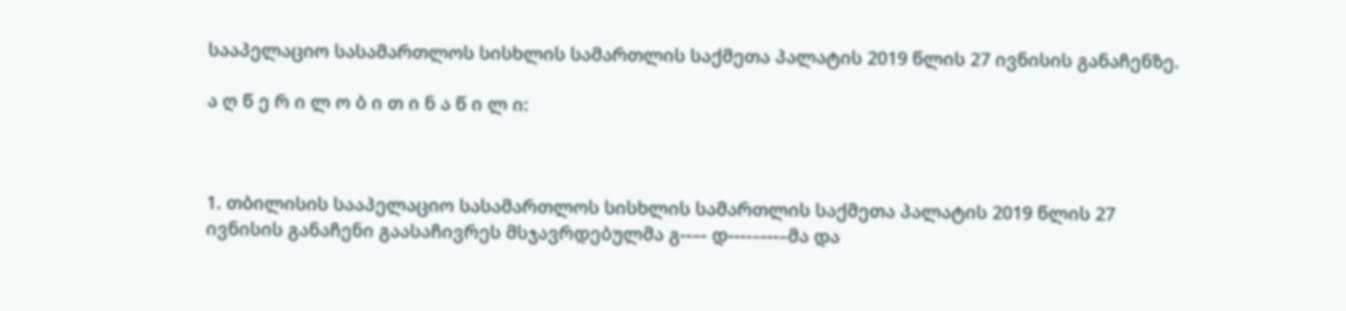სააპელაციო სასამართლოს სისხლის სამართლის საქმეთა პალატის 2019 წლის 27 ივნისის განაჩენზე.

ა ღ წ ე რ ი ლ ო ბ ი თ ი ნ ა წ ი ლ ი:



1. თბილისის სააპელაციო სასამართლოს სისხლის სამართლის საქმეთა პალატის 2019 წლის 27 ივნისის განაჩენი გაასაჩივრეს მსჯავრდებულმა გ--–- დ----–---–მა და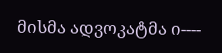მისმა ადვოკატმა ი----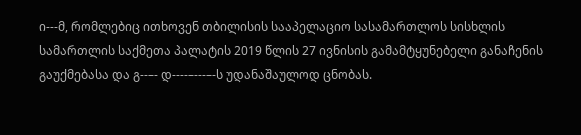ი---მ, რომლებიც ითხოვენ თბილისის სააპელაციო სასამართლოს სისხლის სამართლის საქმეთა პალატის 2019 წლის 27 ივნისის გამამტყუნებელი განაჩენის გაუქმებასა და გ--–- დ----–---–-ს უდანაშაულოდ ცნობას.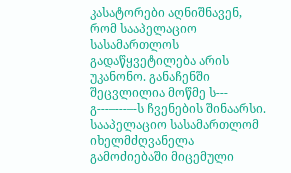კასატორები აღნიშნავენ, რომ სააპელაციო სასამართლოს გადაწყვეტილება არის უკანონო. განაჩენში შეცვლილია მოწმე ს--- გ---–---–-ს ჩვენების შინაარსი. სააპელაციო სასამართლომ იხელმძღვანელა გამოძიებაში მიცემული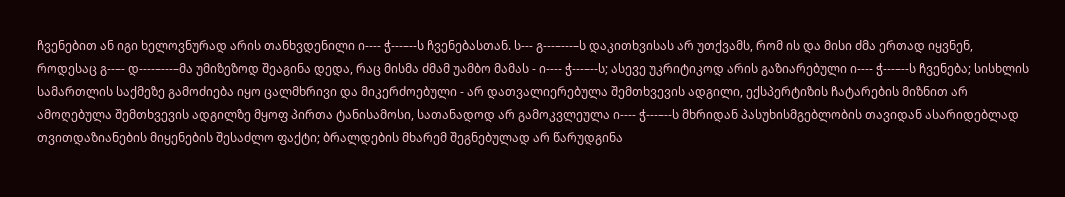ჩვენებით ან იგი ხელოვნურად არის თანხვდენილი ი---- ჭ---–--ს ჩვენებასთან. ს--- გ---–---–ს დაკითხვისას არ უთქვამს, რომ ის და მისი ძმა ერთად იყვნენ, როდესაც გ--–- დ----–---–მა უმიზეზოდ შეაგინა დედა, რაც მისმა ძმამ უამბო მამას - ი---- ჭ---–--ს; ასევე უკრიტიკოდ არის გაზიარებული ი---- ჭ---–--ს ჩვენება; სისხლის სამართლის საქმეზე გამოძიება იყო ცალმხრივი და მიკერძოებული - არ დათვალიერებულა შემთხვევის ადგილი, ექსპერტიზის ჩატარების მიზნით არ ამოღებულა შემთხვევის ადგილზე მყოფ პირთა ტანისამოსი, სათანადოდ არ გამოკვლეულა ი---- ჭ---–--ს მხრიდან პასუხისმგებლობის თავიდან ასარიდებლად თვითდაზიანების მიყენების შესაძლო ფაქტი; ბრალდების მხარემ შეგნებულად არ წარუდგინა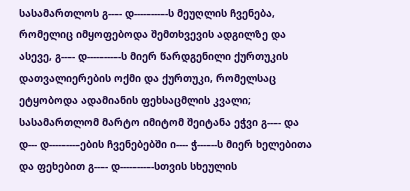სასამართლოს გ--–- დ----–---–-ს მეუღლის ჩვენება, რომელიც იმყოფებოდა შემთხვევის ადგილზე და ასევე, გ--–- დ----–---–-ს მიერ წარდგენილი ქურთუკის დათვალიერების ოქმი და ქურთუკი, რომელსაც ეტყობოდა ადამიანის ფეხსაცმლის კვალი; სასამართლომ მარტო იმიტომ შეიტანა ეჭვი გ--–- და დ--- დ----–---–ების ჩვენებებში ი---- ჭ---–--ს მიერ ხელებითა და ფეხებით გ--–- დ----–---–-სთვის სხეულის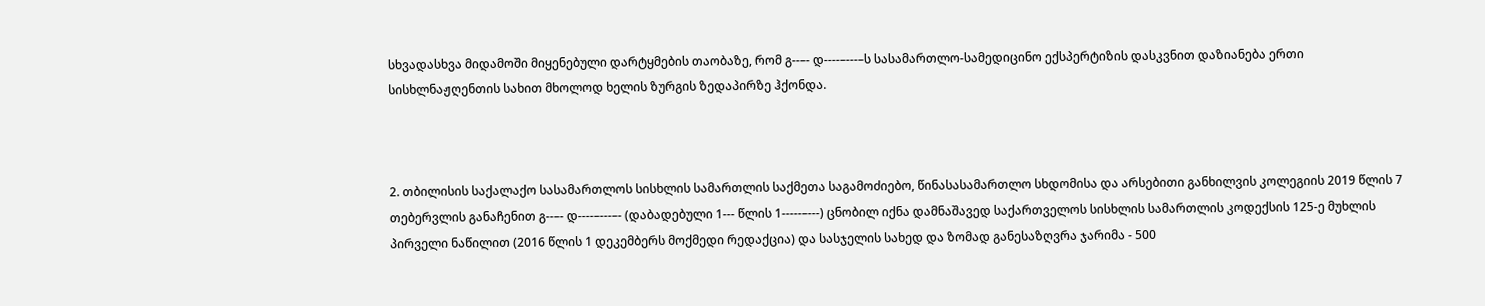სხვადასხვა მიდამოში მიყენებული დარტყმების თაობაზე, რომ გ--–- დ----–---–ს სასამართლო-სამედიცინო ექსპერტიზის დასკვნით დაზიანება ერთი სისხლნაჟღენთის სახით მხოლოდ ხელის ზურგის ზედაპირზე ჰქონდა.



2. თბილისის საქალაქო სასამართლოს სისხლის სამართლის საქმეთა საგამოძიებო, წინასასამართლო სხდომისა და არსებითი განხილვის კოლეგიის 2019 წლის 7 თებერვლის განაჩენით გ--–- დ----–---–- (დაბადებული 1--- წლის 1-----–---) ცნობილ იქნა დამნაშავედ საქართველოს სისხლის სამართლის კოდექსის 125-ე მუხლის პირველი ნაწილით (2016 წლის 1 დეკემბერს მოქმედი რედაქცია) და სასჯელის სახედ და ზომად განესაზღვრა ჯარიმა - 500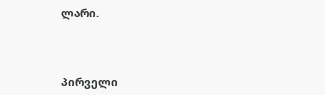ლარი.



პირველი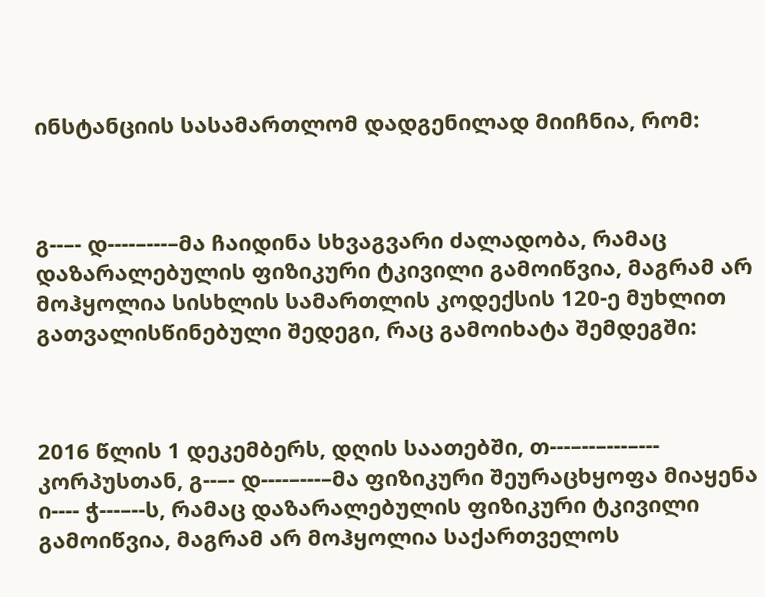ინსტანციის სასამართლომ დადგენილად მიიჩნია, რომ:



გ--–- დ----–---–მა ჩაიდინა სხვაგვარი ძალადობა, რამაც დაზარალებულის ფიზიკური ტკივილი გამოიწვია, მაგრამ არ მოჰყოლია სისხლის სამართლის კოდექსის 120-ე მუხლით გათვალისწინებული შედეგი, რაც გამოიხატა შემდეგში:



2016 წლის 1 დეკემბერს, დღის საათებში, თ---–--–---–--- კორპუსთან, გ--–- დ----–---–მა ფიზიკური შეურაცხყოფა მიაყენა ი---- ჭ---–--ს, რამაც დაზარალებულის ფიზიკური ტკივილი გამოიწვია, მაგრამ არ მოჰყოლია საქართველოს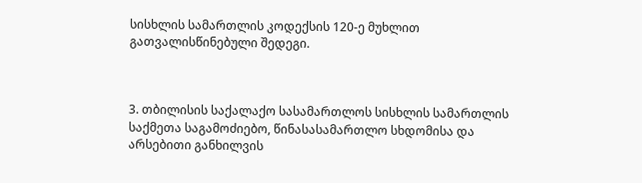სისხლის სამართლის კოდექსის 120-ე მუხლით გათვალისწინებული შედეგი.



3. თბილისის საქალაქო სასამართლოს სისხლის სამართლის საქმეთა საგამოძიებო, წინასასამართლო სხდომისა და არსებითი განხილვის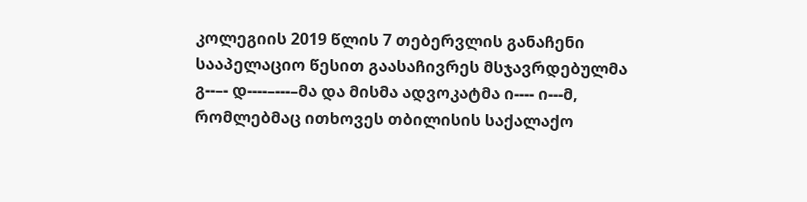კოლეგიის 2019 წლის 7 თებერვლის განაჩენი სააპელაციო წესით გაასაჩივრეს მსჯავრდებულმა გ--–- დ----–---–მა და მისმა ადვოკატმა ი---- ი---მ, რომლებმაც ითხოვეს თბილისის საქალაქო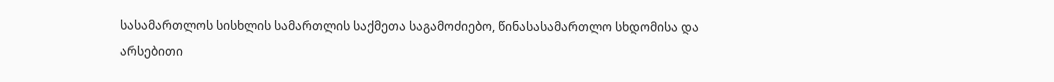სასამართლოს სისხლის სამართლის საქმეთა საგამოძიებო, წინასასამართლო სხდომისა და არსებითი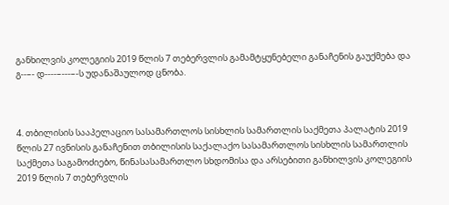განხილვის კოლეგიის 2019 წლის 7 თებერვლის გამამტყუნებელი განაჩენის გაუქმება და გ--–- დ----–---–-ს უდანაშაულოდ ცნობა.



4. თბილისის სააპელაციო სასამართლოს სისხლის სამართლის საქმეთა პალატის 2019 წლის 27 ივნისის განაჩენით თბილისის საქალაქო სასამართლოს სისხლის სამართლის საქმეთა საგამოძიებო, წინასასამართლო სხდომისა და არსებითი განხილვის კოლეგიის 2019 წლის 7 თებერვლის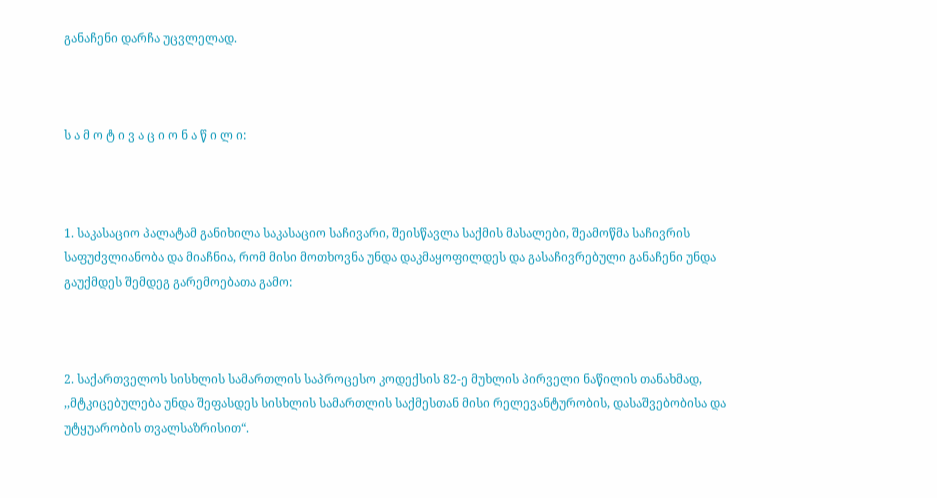განაჩენი დარჩა უცვლელად.



ს ა მ ო ტ ი ვ ა ც ი ო ნ ა წ ი ლ ი:



1. საკასაციო პალატამ განიხილა საკასაციო საჩივარი, შეისწავლა საქმის მასალები, შეამოწმა საჩივრის საფუძვლიანობა და მიაჩნია, რომ მისი მოთხოვნა უნდა დაკმაყოფილდეს და გასაჩივრებული განაჩენი უნდა გაუქმდეს შემდეგ გარემოებათა გამო:



2. საქართველოს სისხლის სამართლის საპროცესო კოდექსის 82-ე მუხლის პირველი ნაწილის თანახმად, ,,მტკიცებულება უნდა შეფასდეს სისხლის სამართლის საქმესთან მისი რელევანტურობის, დასაშვებობისა და უტყუარობის თვალსაზრისით“.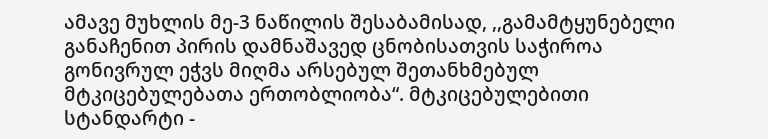ამავე მუხლის მე-3 ნაწილის შესაბამისად, ,,გამამტყუნებელი განაჩენით პირის დამნაშავედ ცნობისათვის საჭიროა გონივრულ ეჭვს მიღმა არსებულ შეთანხმებულ მტკიცებულებათა ერთობლიობა“. მტკიცებულებითი სტანდარტი -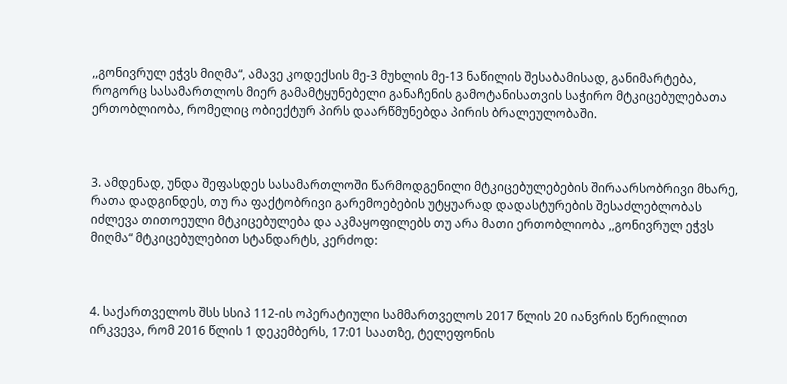,,გონივრულ ეჭვს მიღმა“, ამავე კოდექსის მე-3 მუხლის მე-13 ნაწილის შესაბამისად, განიმარტება, როგორც სასამართლოს მიერ გამამტყუნებელი განაჩენის გამოტანისათვის საჭირო მტკიცებულებათა ერთობლიობა, რომელიც ობიექტურ პირს დაარწმუნებდა პირის ბრალეულობაში.



3. ამდენად, უნდა შეფასდეს სასამართლოში წარმოდგენილი მტკიცებულებების შირაარსობრივი მხარე, რათა დადგინდეს, თუ რა ფაქტობრივი გარემოებების უტყუარად დადასტურების შესაძლებლობას იძლევა თითოეული მტკიცებულება და აკმაყოფილებს თუ არა მათი ერთობლიობა ,,გონივრულ ეჭვს მიღმა“ მტკიცებულებით სტანდარტს, კერძოდ:



4. საქართველოს შსს სსიპ 112-ის ოპერატიული სამმართველოს 2017 წლის 20 იანვრის წერილით ირკვევა, რომ 2016 წლის 1 დეკემბერს, 17:01 საათზე, ტელეფონის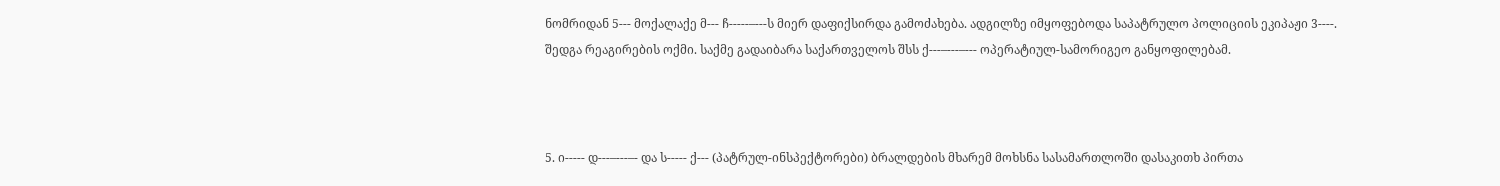ნომრიდან 5--- მოქალაქე მ--- ჩ-----–---ს მიერ დაფიქსირდა გამოძახება. ადგილზე იმყოფებოდა საპატრულო პოლიციის ეკიპაჟი 3----. შედგა რეაგირების ოქმი. საქმე გადაიბარა საქართველოს შსს ქ---–---–--- ოპერატიულ-სამორიგეო განყოფილებამ.



5. ი----- დ---–---–- და ს----- ქ--- (პატრულ-ინსპექტორები) ბრალდების მხარემ მოხსნა სასამართლოში დასაკითხ პირთა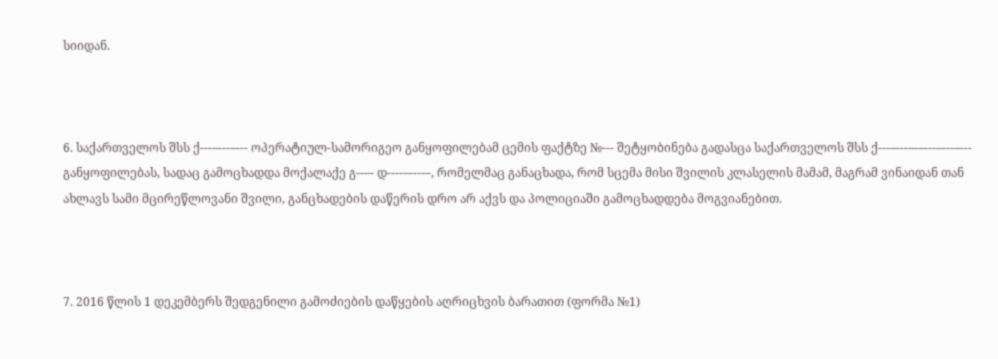სიიდან.



6. საქართველოს შსს ქ---–---–--- ოპერატიულ-სამორიგეო განყოფილებამ ცემის ფაქტზე №--- შეტყობინება გადასცა საქართველოს შსს ქ---–---–-–---–---–--- განყოფილებას, სადაც გამოცხადდა მოქალაქე გ--–- დ----–---–-, რომელმაც განაცხადა, რომ სცემა მისი შვილის კლასელის მამამ, მაგრამ ვინაიდან თან ახლავს სამი მცირეწლოვანი შვილი, განცხადების დაწერის დრო არ აქვს და პოლიციაში გამოცხადდება მოგვიანებით.



7. 2016 წლის 1 დეკემბერს შედგენილი გამოძიების დაწყების აღრიცხვის ბარათით (ფორმა №1)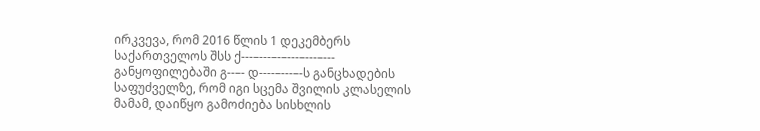ირკვევა, რომ 2016 წლის 1 დეკემბერს საქართველოს შსს ქ---–---–-–---–---–--- განყოფილებაში გ--–- დ----–---–-ს განცხადების საფუძველზე, რომ იგი სცემა შვილის კლასელის მამამ, დაიწყო გამოძიება სისხლის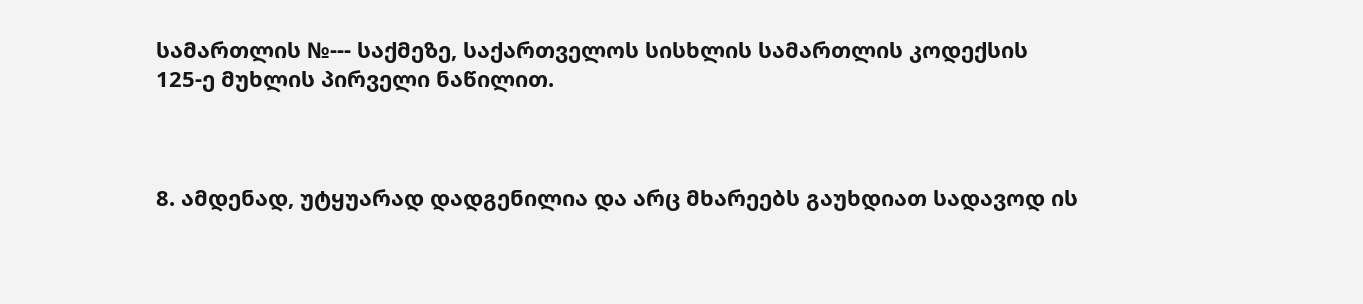სამართლის №--- საქმეზე, საქართველოს სისხლის სამართლის კოდექსის 125-ე მუხლის პირველი ნაწილით.



8. ამდენად, უტყუარად დადგენილია და არც მხარეებს გაუხდიათ სადავოდ ის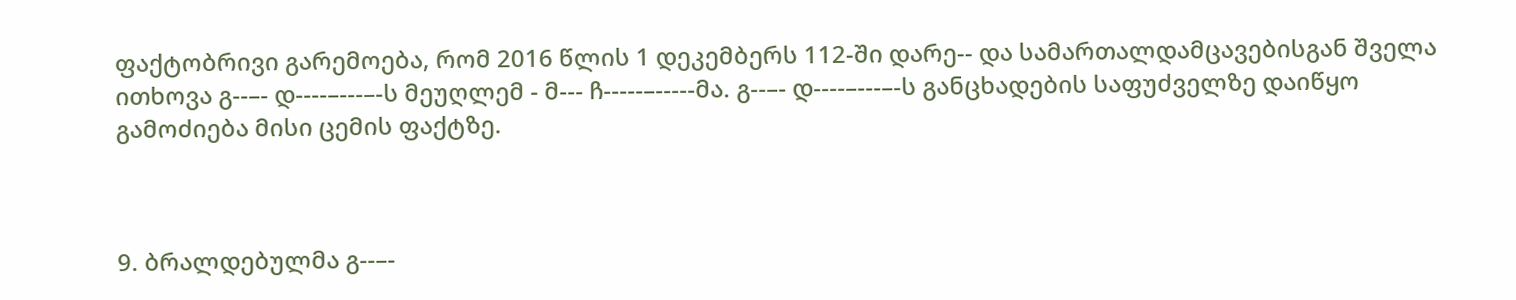ფაქტობრივი გარემოება, რომ 2016 წლის 1 დეკემბერს 112-ში დარე-- და სამართალდამცავებისგან შველა ითხოვა გ--–- დ----–---–-ს მეუღლემ - მ--- ჩ-----–-----მა. გ--–- დ----–---–-ს განცხადების საფუძველზე დაიწყო გამოძიება მისი ცემის ფაქტზე.



9. ბრალდებულმა გ--–-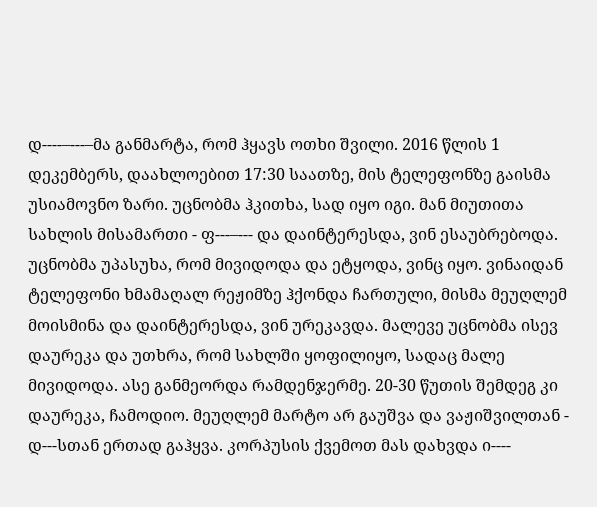დ----–---–მა განმარტა, რომ ჰყავს ოთხი შვილი. 2016 წლის 1 დეკემბერს, დაახლოებით 17:30 საათზე, მის ტელეფონზე გაისმა უსიამოვნო ზარი. უცნობმა ჰკითხა, სად იყო იგი. მან მიუთითა სახლის მისამართი - ფ---–--- და დაინტერესდა, ვინ ესაუბრებოდა. უცნობმა უპასუხა, რომ მივიდოდა და ეტყოდა, ვინც იყო. ვინაიდან ტელეფონი ხმამაღალ რეჟიმზე ჰქონდა ჩართული, მისმა მეუღლემ მოისმინა და დაინტერესდა, ვინ ურეკავდა. მალევე უცნობმა ისევ დაურეკა და უთხრა, რომ სახლში ყოფილიყო, სადაც მალე მივიდოდა. ასე განმეორდა რამდენჯერმე. 20-30 წუთის შემდეგ კი დაურეკა, ჩამოდიო. მეუღლემ მარტო არ გაუშვა და ვაჟიშვილთან - დ---სთან ერთად გაჰყვა. კორპუსის ქვემოთ მას დახვდა ი----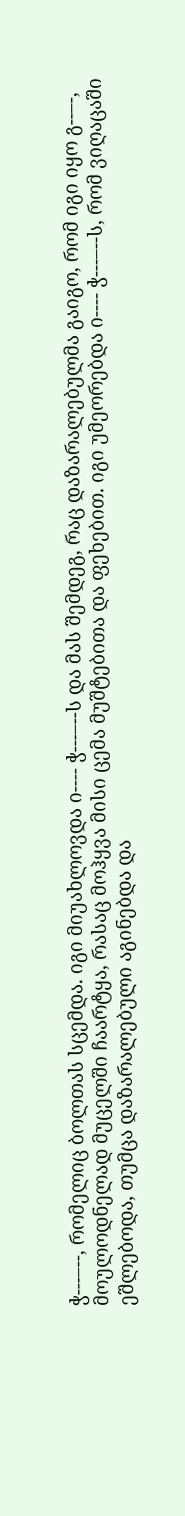ჭ---–--, რომელიც ბოლთას სცემდა. იგი მიუახლოვდა ი---- ჭ---–--ს და მას შემდეგ, რაც დაზარალებულმა გაიგო, რომ იგი იყო გ--–-, მოულოდნელად მუცელში ჩაარტყა, რასაც მოჰყვა მისი ცემა მუშტებითა და ფეხებით. იგი უმეორებდა ი---- ჭ---–--ს, რომ ვიღაცაში ეშლებოდა, თუმცა დაზარალებული აგინებდა და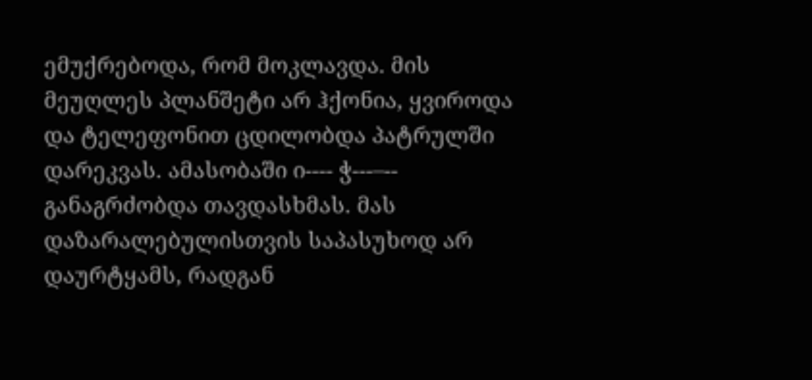ემუქრებოდა, რომ მოკლავდა. მის მეუღლეს პლანშეტი არ ჰქონია, ყვიროდა და ტელეფონით ცდილობდა პატრულში დარეკვას. ამასობაში ი---- ჭ---–-- განაგრძობდა თავდასხმას. მას დაზარალებულისთვის საპასუხოდ არ დაურტყამს, რადგან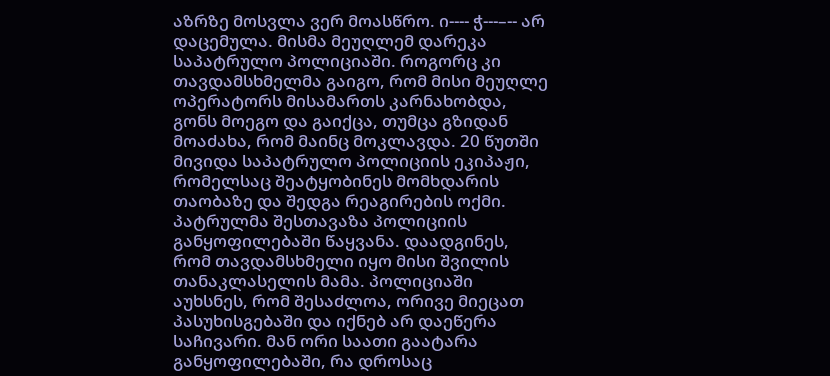აზრზე მოსვლა ვერ მოასწრო. ი---- ჭ---–-- არ დაცემულა. მისმა მეუღლემ დარეკა საპატრულო პოლიციაში. როგორც კი თავდამსხმელმა გაიგო, რომ მისი მეუღლე ოპერატორს მისამართს კარნახობდა, გონს მოეგო და გაიქცა, თუმცა გზიდან მოაძახა, რომ მაინც მოკლავდა. 20 წუთში მივიდა საპატრულო პოლიციის ეკიპაჟი, რომელსაც შეატყობინეს მომხდარის თაობაზე და შედგა რეაგირების ოქმი. პატრულმა შესთავაზა პოლიციის განყოფილებაში წაყვანა. დაადგინეს, რომ თავდამსხმელი იყო მისი შვილის თანაკლასელის მამა. პოლიციაში აუხსნეს, რომ შესაძლოა, ორივე მიეცათ პასუხისგებაში და იქნებ არ დაეწერა საჩივარი. მან ორი საათი გაატარა განყოფილებაში, რა დროსაც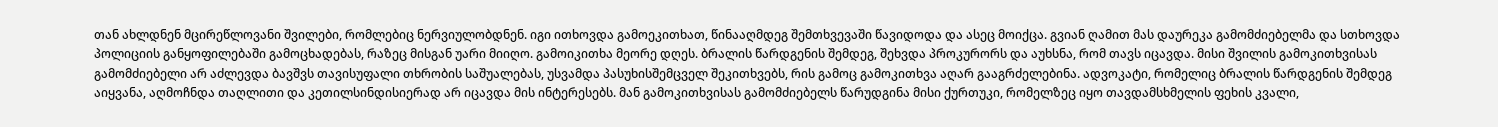თან ახლდნენ მცირეწლოვანი შვილები, რომლებიც ნერვიულობდნენ. იგი ითხოვდა გამოეკითხათ, წინააღმდეგ შემთხვევაში წავიდოდა და ასეც მოიქცა. გვიან ღამით მას დაურეკა გამომძიებელმა და სთხოვდა პოლიციის განყოფილებაში გამოცხადებას, რაზეც მისგან უარი მიიღო. გამოიკითხა მეორე დღეს. ბრალის წარდგენის შემდეგ, შეხვდა პროკურორს და აუხსნა, რომ თავს იცავდა. მისი შვილის გამოკითხვისას გამომძიებელი არ აძლევდა ბავშვს თავისუფალი თხრობის საშუალებას, უსვამდა პასუხისშემცველ შეკითხვებს, რის გამოც გამოკითხვა აღარ გააგრძელებინა. ადვოკატი, რომელიც ბრალის წარდგენის შემდეგ აიყვანა, აღმოჩნდა თაღლითი და კეთილსინდისიერად არ იცავდა მის ინტერესებს. მან გამოკითხვისას გამომძიებელს წარუდგინა მისი ქურთუკი, რომელზეც იყო თავდამსხმელის ფეხის კვალი,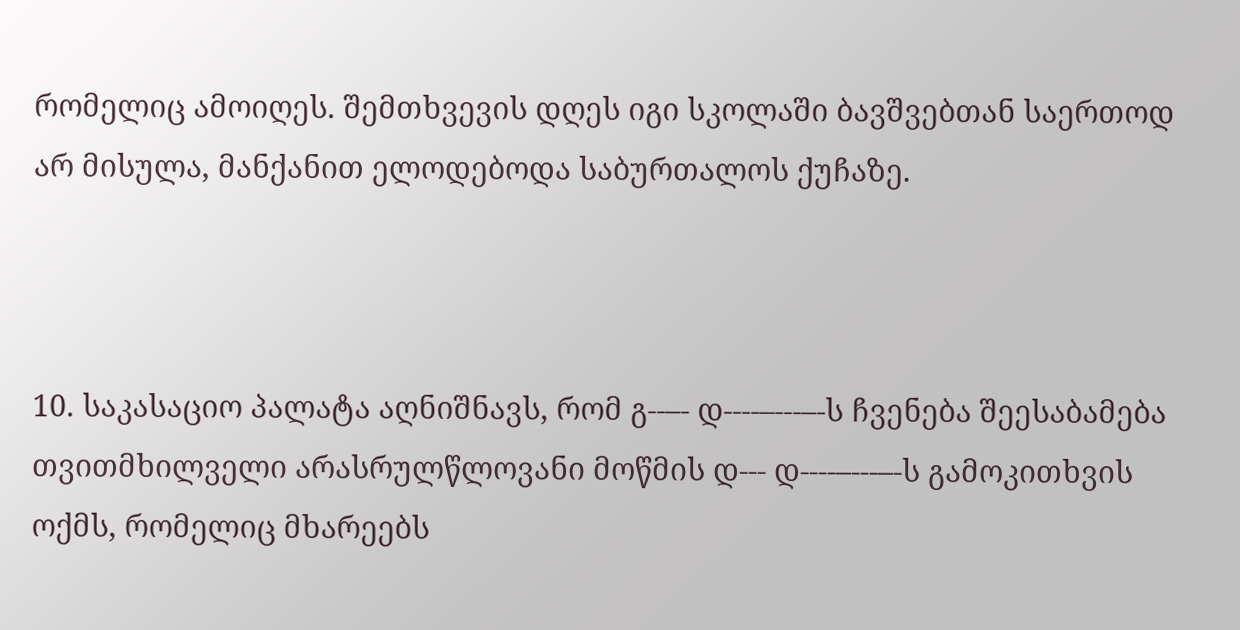რომელიც ამოიღეს. შემთხვევის დღეს იგი სკოლაში ბავშვებთან საერთოდ არ მისულა, მანქანით ელოდებოდა საბურთალოს ქუჩაზე.



10. საკასაციო პალატა აღნიშნავს, რომ გ--–- დ----–---–-ს ჩვენება შეესაბამება თვითმხილველი არასრულწლოვანი მოწმის დ--- დ----–---–-ს გამოკითხვის ოქმს, რომელიც მხარეებს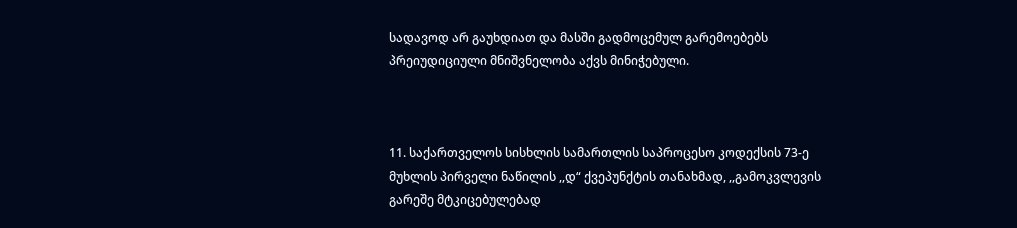სადავოდ არ გაუხდიათ და მასში გადმოცემულ გარემოებებს პრეიუდიციული მნიშვნელობა აქვს მინიჭებული.



11. საქართველოს სისხლის სამართლის საპროცესო კოდექსის 73-ე მუხლის პირველი ნაწილის ,,დ“ ქვეპუნქტის თანახმად, ,,გამოკვლევის გარეშე მტკიცებულებად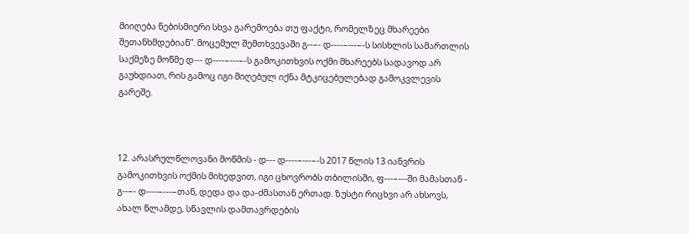მიიღება ნებისმიერი სხვა გარემოება თუ ფაქტი, რომელზეც მხარეები შეთანხმდებიან”. მოცემულ შემთხვევაში გ--–- დ----–---–-ს სისხლის სამართლის საქმეზე მოწმე დ--- დ----–---–-ს გამოკითხვის ოქმი მხარეებს სადავოდ არ გაუხდიათ, რის გამოც იგი მიღებულ იქნა მტკიცებულებად გამოკვლევის გარეშე.



12. არასრულწლოვანი მოწმის - დ--- დ----–---–-ს 2017 წლის 13 იანვრის გამოკითხვის ოქმის მიხედვით, იგი ცხოვრობს თბილისში, ფ---–---ში მამასთან - გ--–- დ----–---–თან, დედა და და-ძმასთან ერთად. ზუსტი რიცხვი არ ახსოვს, ახალ წლამდე, სწავლის დამთავრდების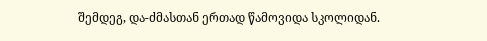შემდეგ, და-ძმასთან ერთად წამოვიდა სკოლიდან.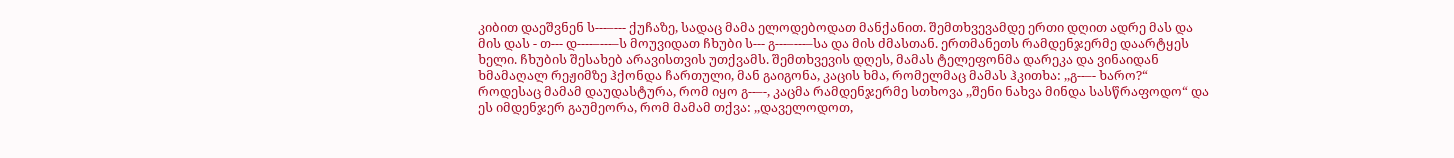კიბით დაეშვნენ ს---–--- ქუჩაზე, სადაც მამა ელოდებოდათ მანქანით. შემთხვევამდე ერთი დღით ადრე მას და მის დას - თ--- დ----–---–ს მოუვიდათ ჩხუბი ს--- გ---–---–სა და მის ძმასთან. ერთმანეთს რამდენჯერმე დაარტყეს ხელი. ჩხუბის შესახებ არავისთვის უთქვამს. შემთხვევის დღეს, მამას ტელეფონმა დარეკა და ვინაიდან ხმამაღალ რეჟიმზე ჰქონდა ჩართული, მან გაიგონა, კაცის ხმა, რომელმაც მამას ჰკითხა: ,,გ--–- ხარო?“ როდესაც მამამ დაუდასტურა, რომ იყო გ--–-, კაცმა რამდენჯერმე სთხოვა ,,შენი ნახვა მინდა სასწრაფოდო“ და ეს იმდენჯერ გაუმეორა, რომ მამამ თქვა: ,,დაველოდოთ,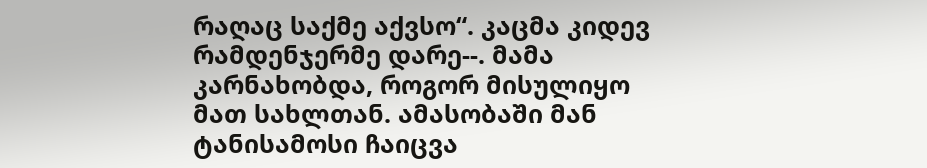რაღაც საქმე აქვსო“. კაცმა კიდევ რამდენჯერმე დარე--. მამა კარნახობდა, როგორ მისულიყო მათ სახლთან. ამასობაში მან ტანისამოსი ჩაიცვა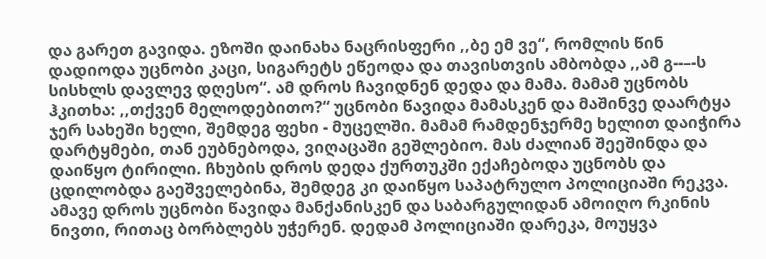და გარეთ გავიდა. ეზოში დაინახა ნაცრისფერი ,,ბე ემ ვე“, რომლის წინ დადიოდა უცნობი კაცი, სიგარეტს ეწეოდა და თავისთვის ამბობდა ,,ამ გ--–-ს სისხლს დავლევ დღესო“. ამ დროს ჩავიდნენ დედა და მამა. მამამ უცნობს ჰკითხა: ,,თქვენ მელოდებითო?“ უცნობი წავიდა მამასკენ და მაშინვე დაარტყა ჯერ სახეში ხელი, შემდეგ ფეხი - მუცელში. მამამ რამდენჯერმე ხელით დაიჭირა დარტყმები, თან ეუბნებოდა, ვიღაცაში გეშლებიო. მას ძალიან შეეშინდა და დაიწყო ტირილი. ჩხუბის დროს დედა ქურთუკში ექაჩებოდა უცნობს და ცდილობდა გაეშველებინა, შემდეგ კი დაიწყო საპატრულო პოლიციაში რეკვა. ამავე დროს უცნობი წავიდა მანქანისკენ და საბარგულიდან ამოიღო რკინის ნივთი, რითაც ბორბლებს უჭერენ. დედამ პოლიციაში დარეკა, მოუყვა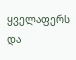ყველაფერს და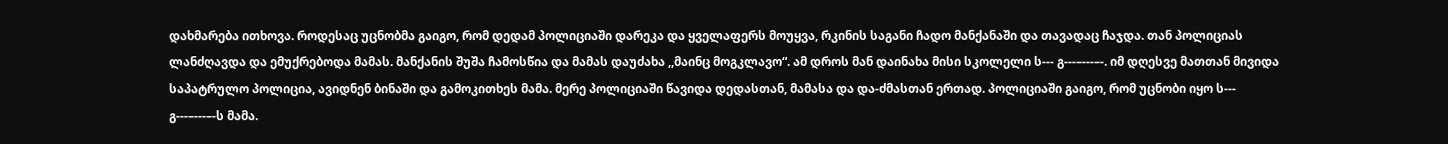დახმარება ითხოვა. როდესაც უცნობმა გაიგო, რომ დედამ პოლიციაში დარეკა და ყველაფერს მოუყვა, რკინის საგანი ჩადო მანქანაში და თავადაც ჩაჯდა. თან პოლიციას ლანძღავდა და ემუქრებოდა მამას. მანქანის შუშა ჩამოსწია და მამას დაუძახა ,,მაინც მოგკლავო“. ამ დროს მან დაინახა მისი სკოლელი ს--- გ---–---–-. იმ დღესვე მათთან მივიდა საპატრულო პოლიცია, ავიდნენ ბინაში და გამოკითხეს მამა. მერე პოლიციაში წავიდა დედასთან, მამასა და და-ძმასთან ერთად. პოლიციაში გაიგო, რომ უცნობი იყო ს--- გ---–---–-ს მამა.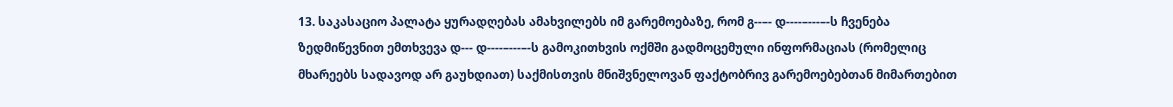13. საკასაციო პალატა ყურადღებას ამახვილებს იმ გარემოებაზე, რომ გ--–- დ----–---–-ს ჩვენება ზედმიწევნით ემთხვევა დ--- დ----–---–-ს გამოკითხვის ოქმში გადმოცემული ინფორმაციას (რომელიც მხარეებს სადავოდ არ გაუხდიათ) საქმისთვის მნიშვნელოვან ფაქტობრივ გარემოებებთან მიმართებით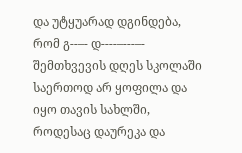და უტყუარად დგინდება, რომ გ--–- დ----–---–- შემთხვევის დღეს სკოლაში საერთოდ არ ყოფილა და იყო თავის სახლში, როდესაც დაურეკა და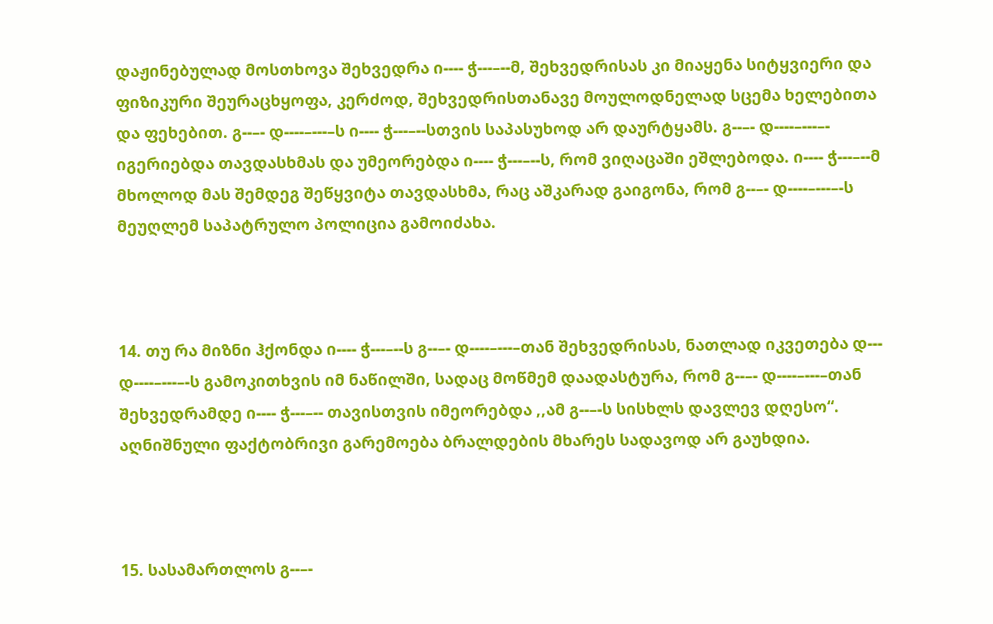დაჟინებულად მოსთხოვა შეხვედრა ი---- ჭ---–--მ, შეხვედრისას კი მიაყენა სიტყვიერი და ფიზიკური შეურაცხყოფა, კერძოდ, შეხვედრისთანავე მოულოდნელად სცემა ხელებითა და ფეხებით. გ--–- დ----–---–ს ი---- ჭ---–--სთვის საპასუხოდ არ დაურტყამს. გ--–- დ----–---–- იგერიებდა თავდასხმას და უმეორებდა ი---- ჭ---–--ს, რომ ვიღაცაში ეშლებოდა. ი---- ჭ---–--მ მხოლოდ მას შემდეგ შეწყვიტა თავდასხმა, რაც აშკარად გაიგონა, რომ გ--–- დ----–---–-ს მეუღლემ საპატრულო პოლიცია გამოიძახა.



14. თუ რა მიზნი ჰქონდა ი---- ჭ---–--ს გ--–- დ----–---–თან შეხვედრისას, ნათლად იკვეთება დ--- დ----–---–-ს გამოკითხვის იმ ნაწილში, სადაც მოწმემ დაადასტურა, რომ გ--–- დ----–---–თან შეხვედრამდე ი---- ჭ---–-- თავისთვის იმეორებდა ,,ამ გ--–-ს სისხლს დავლევ დღესო“. აღნიშნული ფაქტობრივი გარემოება ბრალდების მხარეს სადავოდ არ გაუხდია.



15. სასამართლოს გ--–-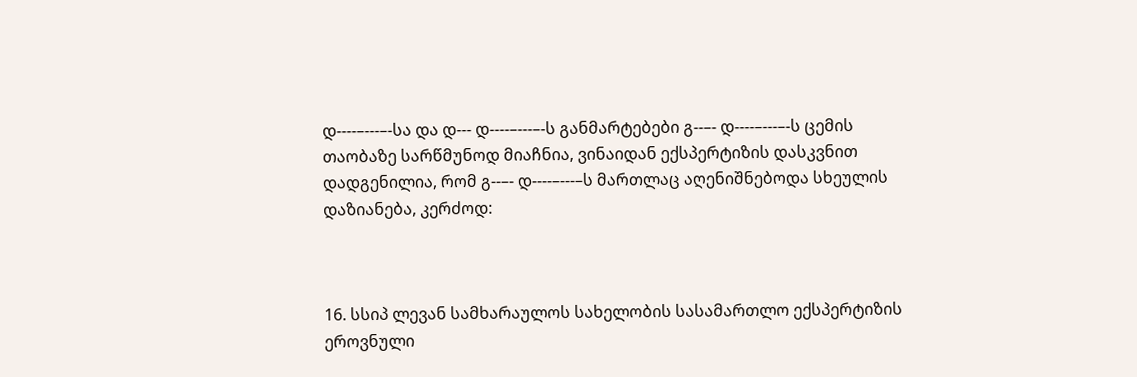დ----–---–-სა და დ--- დ----–---–-ს განმარტებები გ--–- დ----–---–-ს ცემის თაობაზე სარწმუნოდ მიაჩნია, ვინაიდან ექსპერტიზის დასკვნით დადგენილია, რომ გ--–- დ----–---–ს მართლაც აღენიშნებოდა სხეულის დაზიანება, კერძოდ:



16. სსიპ ლევან სამხარაულოს სახელობის სასამართლო ექსპერტიზის ეროვნული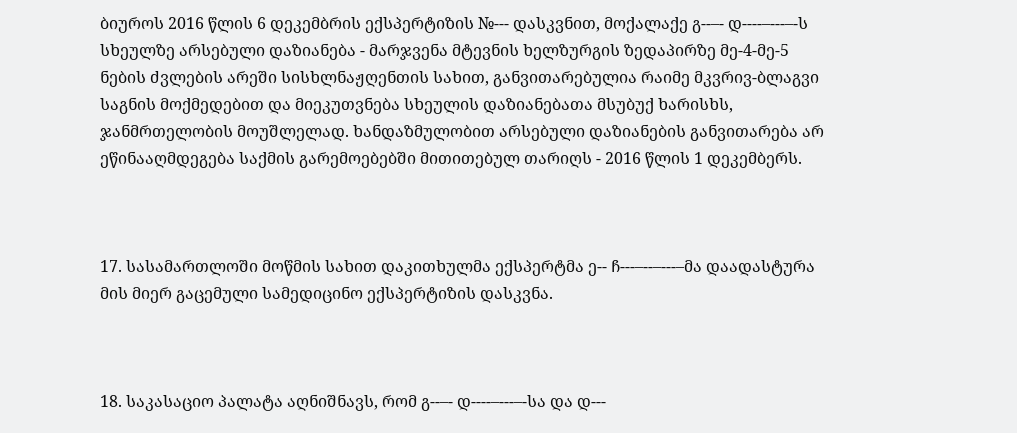ბიუროს 2016 წლის 6 დეკემბრის ექსპერტიზის №--- დასკვნით, მოქალაქე გ--–- დ----–---–-ს სხეულზე არსებული დაზიანება - მარჯვენა მტევნის ხელზურგის ზედაპირზე მე-4-მე-5 ნების ძვლების არეში სისხლნაჟღენთის სახით, განვითარებულია რაიმე მკვრივ-ბლაგვი საგნის მოქმედებით და მიეკუთვნება სხეულის დაზიანებათა მსუბუქ ხარისხს, ჯანმრთელობის მოუშლელად. ხანდაზმულობით არსებული დაზიანების განვითარება არ ეწინააღმდეგება საქმის გარემოებებში მითითებულ თარიღს - 2016 წლის 1 დეკემბერს.



17. სასამართლოში მოწმის სახით დაკითხულმა ექსპერტმა ე-- ჩ---–--–---–მა დაადასტურა მის მიერ გაცემული სამედიცინო ექსპერტიზის დასკვნა.



18. საკასაციო პალატა აღნიშნავს, რომ გ--–- დ----–---–-სა და დ---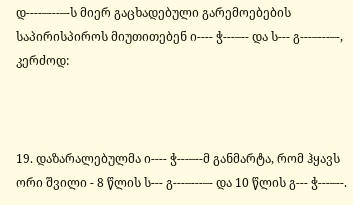დ----–---–-ს მიერ გაცხადებული გარემოებების საპირისპიროს მიუთითებენ ი---- ჭ---–-- და ს--- გ---–---–-, კერძოდ:



19. დაზარალებულმა ი---- ჭ---–--მ განმარტა, რომ ჰყავს ორი შვილი - 8 წლის ს--- გ---–---–- და 10 წლის გ--- ჭ---–--.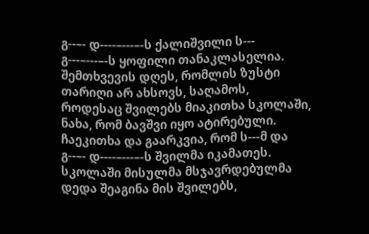გ--–- დ----–---–-ს ქალიშვილი ს--- გ---–---–-ს ყოფილი თანაკლასელია. შემთხვევის დღეს, რომლის ზუსტი თარიღი არ ახსოვს, საღამოს, როდესაც შვილებს მიაკითხა სკოლაში, ნახა, რომ ბავშვი იყო ატირებული. ჩაეკითხა და გაარკვია, რომ ს---მ და გ--–- დ----–---–-ს შვილმა იკამათეს. სკოლაში მისულმა მსჯავრდებულმა დედა შეაგინა მის შვილებს,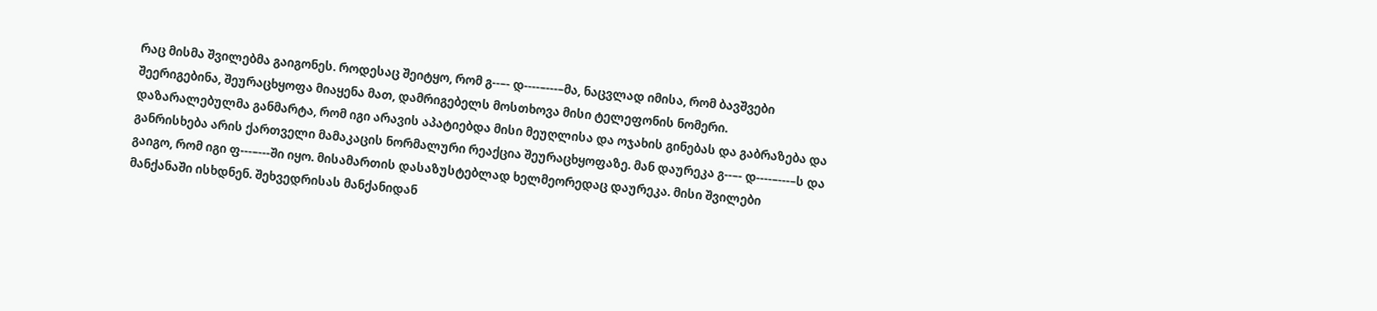რაც მისმა შვილებმა გაიგონეს. როდესაც შეიტყო, რომ გ--–- დ----–---–მა, ნაცვლად იმისა, რომ ბავშვები შეერიგებინა, შეურაცხყოფა მიაყენა მათ, დამრიგებელს მოსთხოვა მისი ტელეფონის ნომერი. დაზარალებულმა განმარტა, რომ იგი არავის აპატიებდა მისი მეუღლისა და ოჯახის გინებას და გაბრაზება და განრისხება არის ქართველი მამაკაცის ნორმალური რეაქცია შეურაცხყოფაზე. მან დაურეკა გ--–- დ----–---–ს და გაიგო, რომ იგი ფ---–---ში იყო. მისამართის დასაზუსტებლად ხელმეორედაც დაურეკა. მისი შვილები მანქანაში ისხდნენ. შეხვედრისას მანქანიდან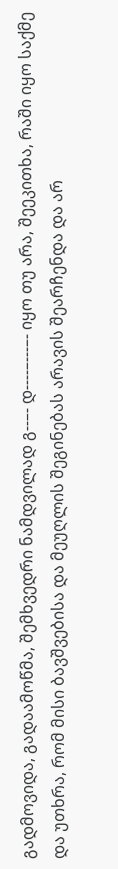გადმოვიდა, გადაამოწმა, შემხვედრი ნამდვილად გ--–- დ----–---–- იყო თუ არა, შეეკითხა, რაში იყო საქმე და უთხრა, რომ მისი ბავშვებისა და მეუღლის შეგინებას არავის შეარჩენდა და არ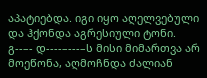აპატიებდა. იგი იყო აღელვებული და ჰქონდა აგრესიული ტონი. გ--–- დ----–---–ს მისი მიმართვა არ მოეწონა, აღმოჩნდა ძალიან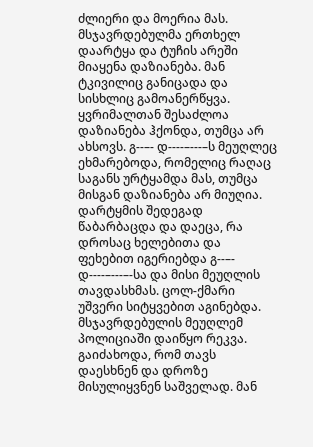ძლიერი და მოერია მას. მსჯავრდებულმა ერთხელ დაარტყა და ტუჩის არეში მიაყენა დაზიანება. მან ტკივილიც განიცადა და სისხლიც გამოანერწყვა. ყვრიმალთან შესაძლოა დაზიანება ჰქონდა, თუმცა არ ახსოვს. გ--–- დ----–---–ს მეუღლეც ეხმარებოდა, რომელიც რაღაც საგანს ურტყამდა მას, თუმცა მისგან დაზიანება არ მიუღია. დარტყმის შედეგად წაბარბაცდა და დაეცა, რა დროსაც ხელებითა და ფეხებით იგერიებდა გ--–- დ----–---–-სა და მისი მეუღლის თავდასხმას. ცოლ-ქმარი უშვერი სიტყვებით აგინებდა. მსჯავრდებულის მეუღლემ პოლიციაში დაიწყო რეკვა. გაიძახოდა, რომ თავს დაესხნენ და დროზე მისულიყვნენ საშველად. მან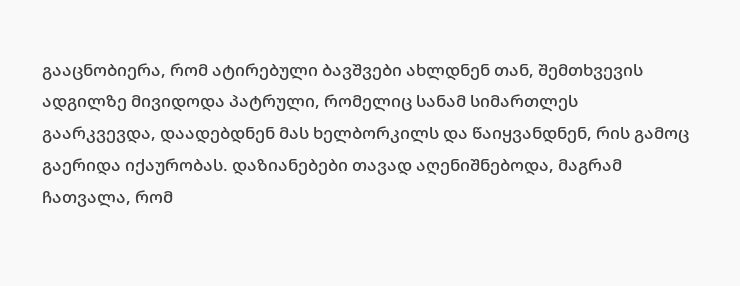გააცნობიერა, რომ ატირებული ბავშვები ახლდნენ თან, შემთხვევის ადგილზე მივიდოდა პატრული, რომელიც სანამ სიმართლეს გაარკვევდა, დაადებდნენ მას ხელბორკილს და წაიყვანდნენ, რის გამოც გაერიდა იქაურობას. დაზიანებები თავად აღენიშნებოდა, მაგრამ ჩათვალა, რომ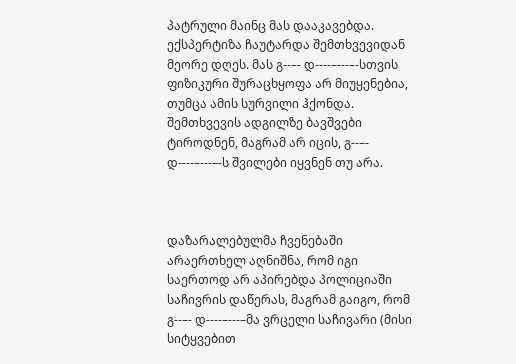პატრული მაინც მას დააკავებდა. ექსპერტიზა ჩაუტარდა შემთხვევიდან მეორე დღეს. მას გ--–- დ----–---–-სთვის ფიზიკური შურაცხყოფა არ მიუყენებია, თუმცა ამის სურვილი ჰქონდა. შემთხვევის ადგილზე ბავშვები ტიროდნენ, მაგრამ არ იცის, გ--–- დ----–---–-ს შვილები იყვნენ თუ არა.



დაზარალებულმა ჩვენებაში არაერთხელ აღნიშნა, რომ იგი საერთოდ არ აპირებდა პოლიციაში საჩივრის დაწერას, მაგრამ გაიგო, რომ გ--–- დ----–---–მა ვრცელი საჩივარი (მისი სიტყვებით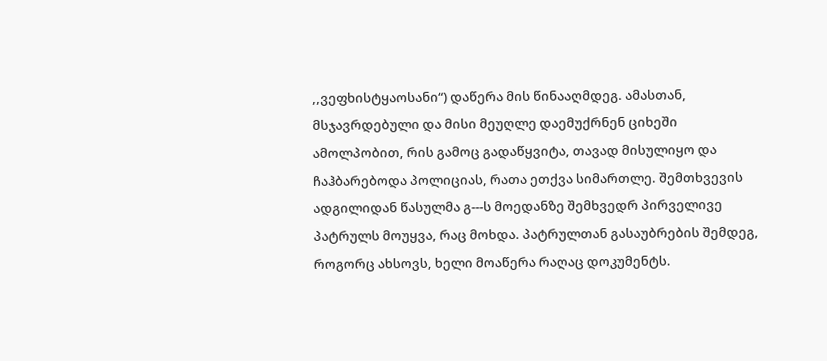,,ვეფხისტყაოსანი“) დაწერა მის წინააღმდეგ. ამასთან, მსჯავრდებული და მისი მეუღლე დაემუქრნენ ციხეში ამოლპობით, რის გამოც გადაწყვიტა, თავად მისულიყო და ჩაჰბარებოდა პოლიციას, რათა ეთქვა სიმართლე. შემთხვევის ადგილიდან წასულმა გ---ს მოედანზე შემხვედრ პირველივე პატრულს მოუყვა, რაც მოხდა. პატრულთან გასაუბრების შემდეგ, როგორც ახსოვს, ხელი მოაწერა რაღაც დოკუმენტს.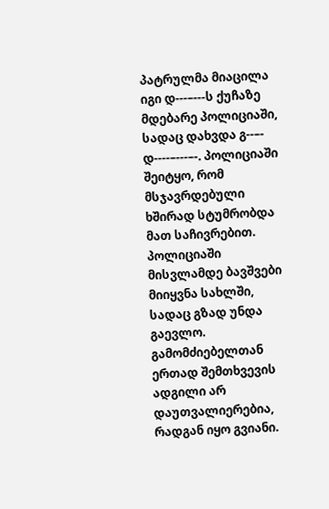პატრულმა მიაცილა იგი დ---–---ს ქუჩაზე მდებარე პოლიციაში, სადაც დახვდა გ--–- დ----–---–-. პოლიციაში შეიტყო, რომ მსჯავრდებული ხშირად სტუმრობდა მათ საჩივრებით. პოლიციაში მისვლამდე ბავშვები მიიყვნა სახლში, სადაც გზად უნდა გაევლო. გამომძიებელთან ერთად შემთხვევის ადგილი არ დაუთვალიერებია, რადგან იყო გვიანი.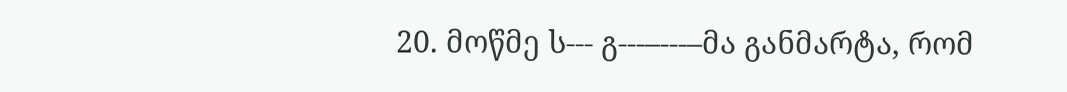20. მოწმე ს--- გ---–---–მა განმარტა, რომ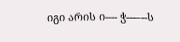იგი არის ი---- ჭ---–--ს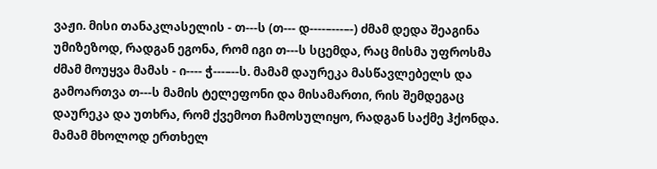ვაჟი. მისი თანაკლასელის - თ---ს (თ--- დ----–---–-) ძმამ დედა შეაგინა უმიზეზოდ, რადგან ეგონა, რომ იგი თ---ს სცემდა, რაც მისმა უფროსმა ძმამ მოუყვა მამას - ი---- ჭ---–--ს. მამამ დაურეკა მასწავლებელს და გამოართვა თ---ს მამის ტელეფონი და მისამართი, რის შემდეგაც დაურეკა და უთხრა, რომ ქვემოთ ჩამოსულიყო, რადგან საქმე ჰქონდა. მამამ მხოლოდ ერთხელ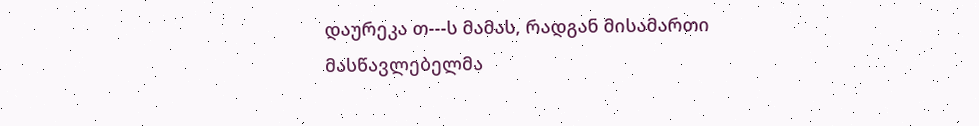დაურეკა თ---ს მამას, რადგან მისამართი მასწავლებელმა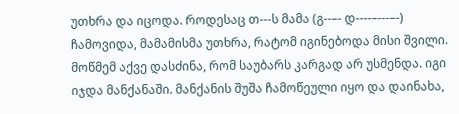უთხრა და იცოდა. როდესაც თ---ს მამა (გ--–- დ----–---–-) ჩამოვიდა, მამამისმა უთხრა, რატომ იგინებოდა მისი შვილი. მოწმემ აქვე დასძინა, რომ საუბარს კარგად არ უსმენდა. იგი იჯდა მანქანაში. მანქანის შუშა ჩამოწეული იყო და დაინახა,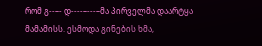რომ გ--–- დ----–---–მა პირველმა დაარტყა მამამისს. ესმოდა გინების ხმა,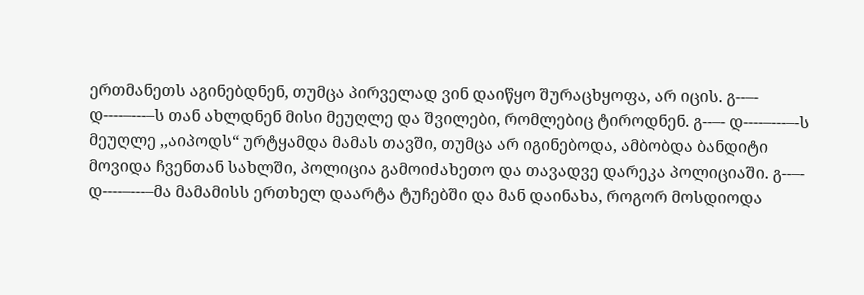ერთმანეთს აგინებდნენ, თუმცა პირველად ვინ დაიწყო შურაცხყოფა, არ იცის. გ--–- დ----–---–ს თან ახლდნენ მისი მეუღლე და შვილები, რომლებიც ტიროდნენ. გ--–- დ----–---–-ს მეუღლე ,,აიპოდს“ ურტყამდა მამას თავში, თუმცა არ იგინებოდა, ამბობდა ბანდიტი მოვიდა ჩვენთან სახლში, პოლიცია გამოიძახეთო და თავადვე დარეკა პოლიციაში. გ--–- დ----–---–მა მამამისს ერთხელ დაარტა ტუჩებში და მან დაინახა, როგორ მოსდიოდა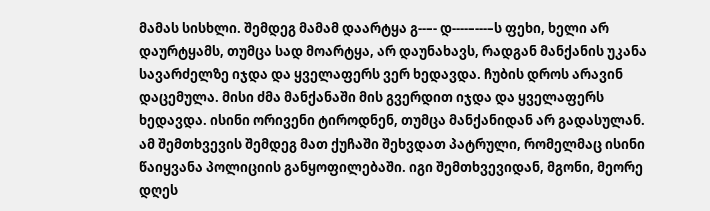მამას სისხლი. შემდეგ მამამ დაარტყა გ--–- დ----–---–ს ფეხი, ხელი არ დაურტყამს, თუმცა სად მოარტყა, არ დაუნახავს, რადგან მანქანის უკანა სავარძელზე იჯდა და ყველაფერს ვერ ხედავდა. ჩუბის დროს არავინ დაცემულა. მისი ძმა მანქანაში მის გვერდით იჯდა და ყველაფერს ხედავდა. ისინი ორივენი ტიროდნენ, თუმცა მანქანიდან არ გადასულან. ამ შემთხვევის შემდეგ მათ ქუჩაში შეხვდათ პატრული, რომელმაც ისინი წაიყვანა პოლიციის განყოფილებაში. იგი შემთხვევიდან, მგონი, მეორე დღეს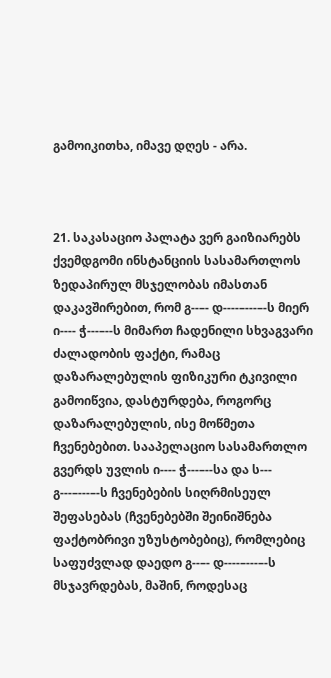გამოიკითხა, იმავე დღეს - არა.



21. საკასაციო პალატა ვერ გაიზიარებს ქვემდგომი ინსტანციის სასამართლოს ზედაპირულ მსჯელობას იმასთან დაკავშირებით, რომ გ--–- დ----–---–-ს მიერ ი---- ჭ---–--ს მიმართ ჩადენილი სხვაგვარი ძალადობის ფაქტი, რამაც დაზარალებულის ფიზიკური ტკივილი გამოიწვია, დასტურდება, როგორც დაზარალებულის, ისე მოწმეთა ჩვენებებით. სააპელაციო სასამართლო გვერდს უვლის ი---- ჭ---–--სა და ს--- გ---–---–-ს ჩვენებების სიღრმისეულ შეფასებას (ჩვენებებში შეინიშნება ფაქტობრივი უზუსტობებიც), რომლებიც საფუძვლად დაედო გ--–- დ----–---–-ს მსჯავრდებას, მაშინ, როდესაც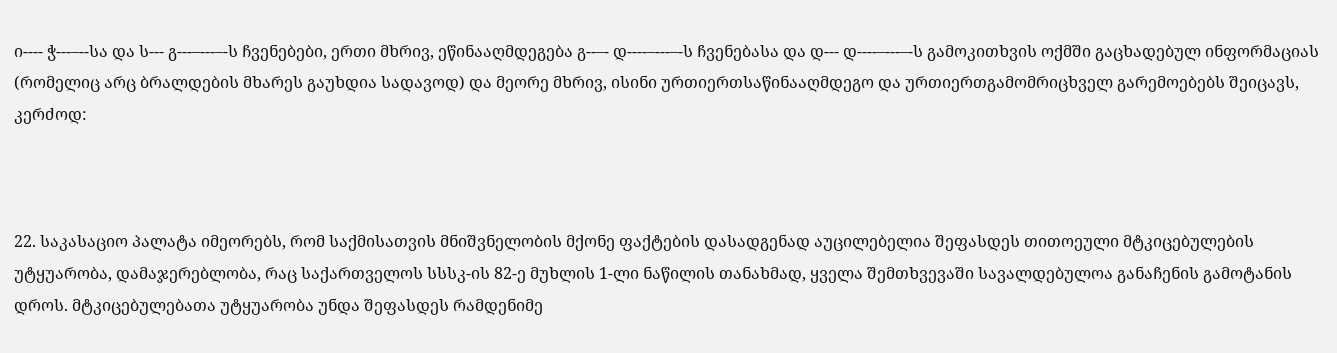ი---- ჭ---–--სა და ს--- გ---–---–-ს ჩვენებები, ერთი მხრივ, ეწინააღმდეგება გ--–- დ----–---–-ს ჩვენებასა და დ--- დ----–---–-ს გამოკითხვის ოქმში გაცხადებულ ინფორმაციას (რომელიც არც ბრალდების მხარეს გაუხდია სადავოდ) და მეორე მხრივ, ისინი ურთიერთსაწინააღმდეგო და ურთიერთგამომრიცხველ გარემოებებს შეიცავს, კერძოდ:



22. საკასაციო პალატა იმეორებს, რომ საქმისათვის მნიშვნელობის მქონე ფაქტების დასადგენად აუცილებელია შეფასდეს თითოეული მტკიცებულების უტყუარობა, დამაჯერებლობა, რაც საქართველოს სსსკ-ის 82-ე მუხლის 1-ლი ნაწილის თანახმად, ყველა შემთხვევაში სავალდებულოა განაჩენის გამოტანის დროს. მტკიცებულებათა უტყუარობა უნდა შეფასდეს რამდენიმე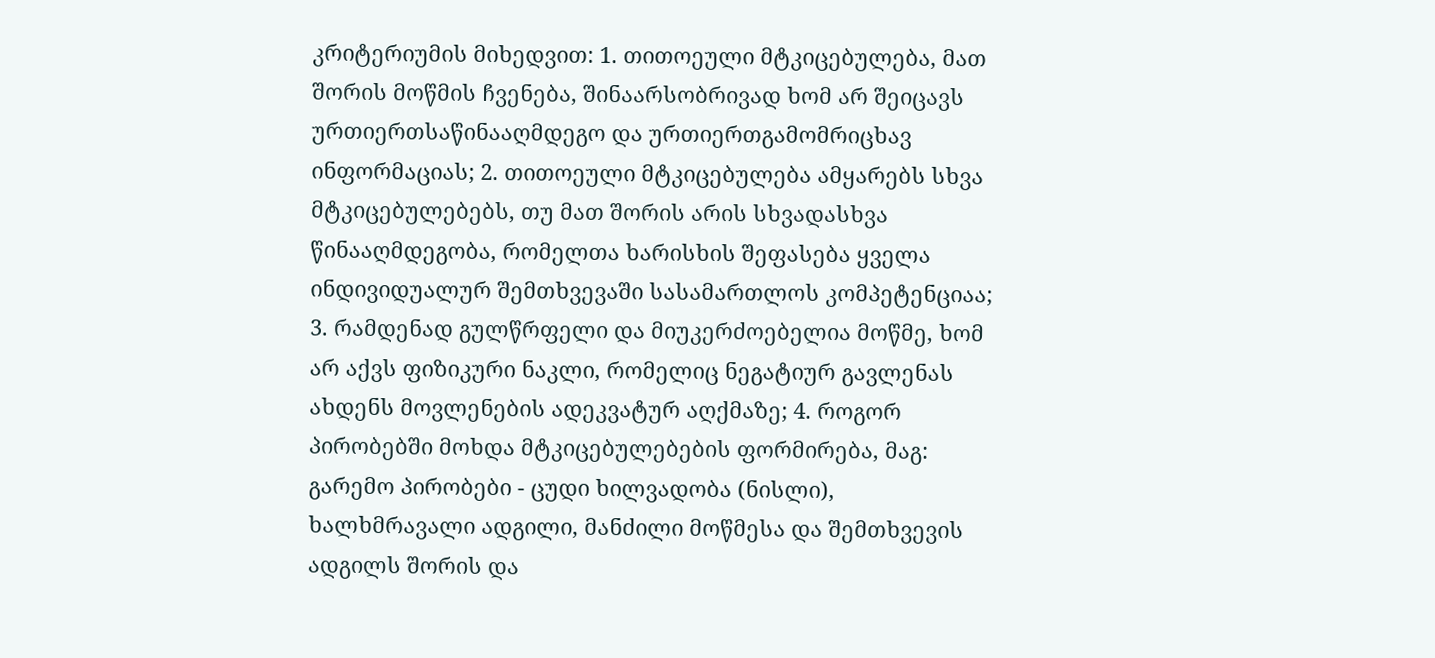კრიტერიუმის მიხედვით: 1. თითოეული მტკიცებულება, მათ შორის მოწმის ჩვენება, შინაარსობრივად ხომ არ შეიცავს ურთიერთსაწინააღმდეგო და ურთიერთგამომრიცხავ ინფორმაციას; 2. თითოეული მტკიცებულება ამყარებს სხვა მტკიცებულებებს, თუ მათ შორის არის სხვადასხვა წინააღმდეგობა, რომელთა ხარისხის შეფასება ყველა ინდივიდუალურ შემთხვევაში სასამართლოს კომპეტენციაა; 3. რამდენად გულწრფელი და მიუკერძოებელია მოწმე, ხომ არ აქვს ფიზიკური ნაკლი, რომელიც ნეგატიურ გავლენას ახდენს მოვლენების ადეკვატურ აღქმაზე; 4. როგორ პირობებში მოხდა მტკიცებულებების ფორმირება, მაგ: გარემო პირობები - ცუდი ხილვადობა (ნისლი), ხალხმრავალი ადგილი, მანძილი მოწმესა და შემთხვევის ადგილს შორის და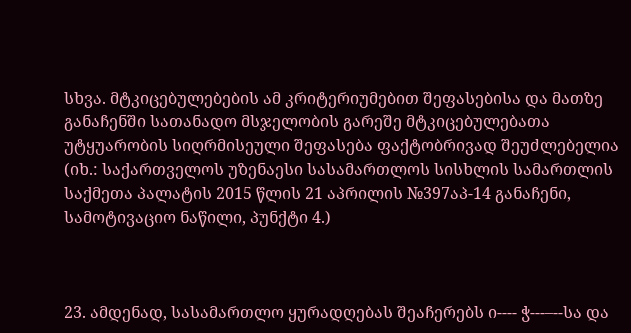სხვა. მტკიცებულებების ამ კრიტერიუმებით შეფასებისა და მათზე განაჩენში სათანადო მსჯელობის გარეშე მტკიცებულებათა უტყუარობის სიღრმისეული შეფასება ფაქტობრივად შეუძლებელია (იხ.: საქართველოს უზენაესი სასამართლოს სისხლის სამართლის საქმეთა პალატის 2015 წლის 21 აპრილის №397აპ-14 განაჩენი, სამოტივაციო ნაწილი, პუნქტი 4.)



23. ამდენად, სასამართლო ყურადღებას შეაჩერებს ი---- ჭ---–--სა და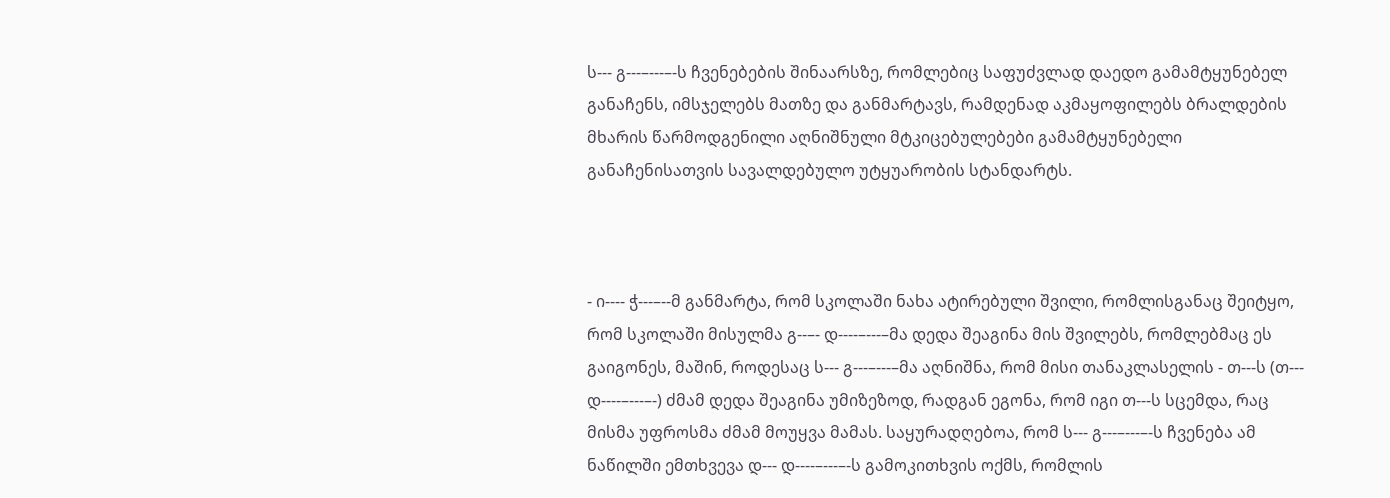ს--- გ---–---–-ს ჩვენებების შინაარსზე, რომლებიც საფუძვლად დაედო გამამტყუნებელ განაჩენს, იმსჯელებს მათზე და განმარტავს, რამდენად აკმაყოფილებს ბრალდების მხარის წარმოდგენილი აღნიშნული მტკიცებულებები გამამტყუნებელი განაჩენისათვის სავალდებულო უტყუარობის სტანდარტს.



- ი---- ჭ---–--მ განმარტა, რომ სკოლაში ნახა ატირებული შვილი, რომლისგანაც შეიტყო, რომ სკოლაში მისულმა გ--–- დ----–---–მა დედა შეაგინა მის შვილებს, რომლებმაც ეს გაიგონეს, მაშინ, როდესაც ს--- გ---–---–მა აღნიშნა, რომ მისი თანაკლასელის - თ---ს (თ--- დ----–---–-) ძმამ დედა შეაგინა უმიზეზოდ, რადგან ეგონა, რომ იგი თ---ს სცემდა, რაც მისმა უფროსმა ძმამ მოუყვა მამას. საყურადღებოა, რომ ს--- გ---–---–-ს ჩვენება ამ ნაწილში ემთხვევა დ--- დ----–---–-ს გამოკითხვის ოქმს, რომლის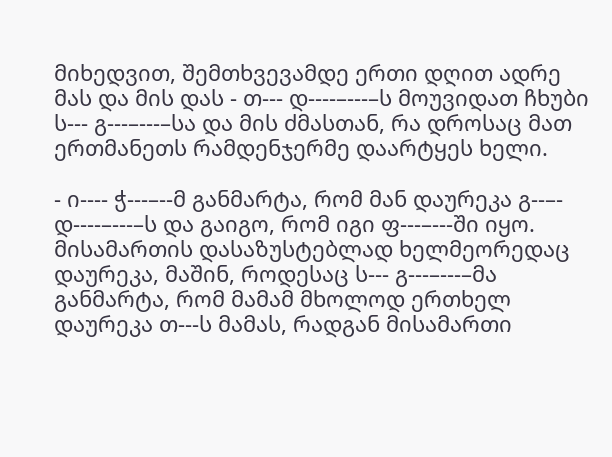მიხედვით, შემთხვევამდე ერთი დღით ადრე მას და მის დას - თ--- დ----–---–ს მოუვიდათ ჩხუბი ს--- გ---–---–სა და მის ძმასთან, რა დროსაც მათ ერთმანეთს რამდენჯერმე დაარტყეს ხელი.

- ი---- ჭ---–--მ განმარტა, რომ მან დაურეკა გ--–- დ----–---–ს და გაიგო, რომ იგი ფ---–---ში იყო. მისამართის დასაზუსტებლად ხელმეორედაც დაურეკა, მაშინ, როდესაც ს--- გ---–---–მა განმარტა, რომ მამამ მხოლოდ ერთხელ დაურეკა თ---ს მამას, რადგან მისამართი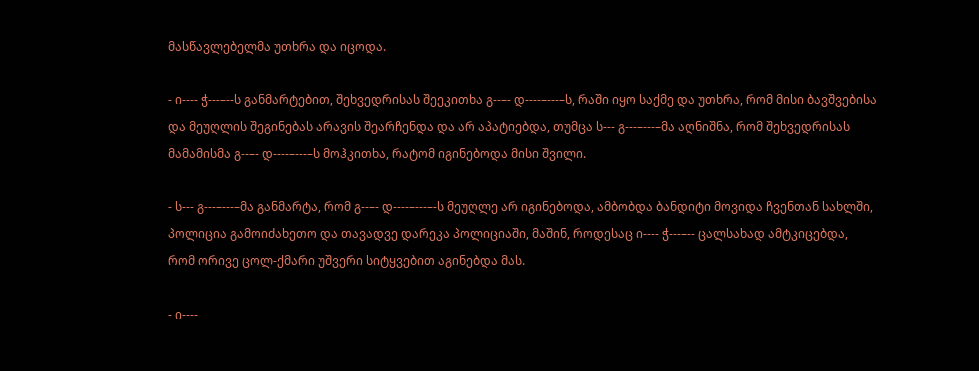მასწავლებელმა უთხრა და იცოდა.

- ი---- ჭ---–--ს განმარტებით, შეხვედრისას შეეკითხა გ--–- დ----–---–ს, რაში იყო საქმე და უთხრა, რომ მისი ბავშვებისა და მეუღლის შეგინებას არავის შეარჩენდა და არ აპატიებდა, თუმცა ს--- გ---–---–მა აღნიშნა, რომ შეხვედრისას მამამისმა გ--–- დ----–---–ს მოჰკითხა, რატომ იგინებოდა მისი შვილი.

- ს--- გ---–---–მა განმარტა, რომ გ--–- დ----–---–-ს მეუღლე არ იგინებოდა, ამბობდა ბანდიტი მოვიდა ჩვენთან სახლში, პოლიცია გამოიძახეთო და თავადვე დარეკა პოლიციაში, მაშინ, როდესაც ი---- ჭ---–-- ცალსახად ამტკიცებდა, რომ ორივე ცოლ-ქმარი უშვერი სიტყვებით აგინებდა მას.

- ი----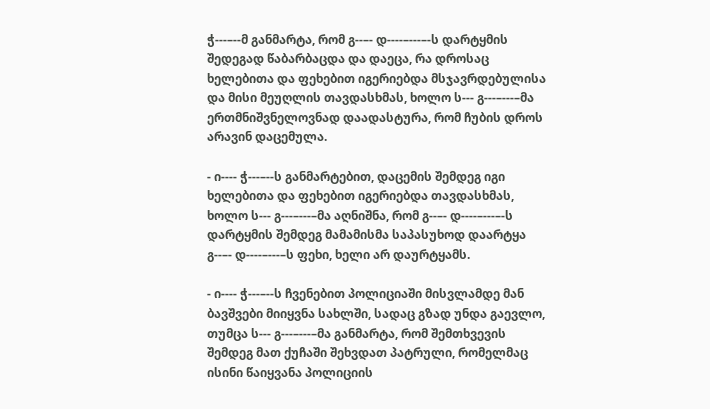ჭ---–--მ განმარტა, რომ გ--–- დ----–---–-ს დარტყმის შედეგად წაბარბაცდა და დაეცა, რა დროსაც ხელებითა და ფეხებით იგერიებდა მსჯავრდებულისა და მისი მეუღლის თავდასხმას, ხოლო ს--- გ---–---–მა ერთმნიშვნელოვნად დაადასტურა, რომ ჩუბის დროს არავინ დაცემულა.

- ი---- ჭ---–--ს განმარტებით, დაცემის შემდეგ იგი ხელებითა და ფეხებით იგერიებდა თავდასხმას, ხოლო ს--- გ---–---–მა აღნიშნა, რომ გ--–- დ----–---–-ს დარტყმის შემდეგ მამამისმა საპასუხოდ დაარტყა გ--–- დ----–---–ს ფეხი, ხელი არ დაურტყამს.

- ი---- ჭ---–--ს ჩვენებით პოლიციაში მისვლამდე მან ბავშვები მიიყვნა სახლში, სადაც გზად უნდა გაევლო, თუმცა ს--- გ---–---–მა განმარტა, რომ შემთხვევის შემდეგ მათ ქუჩაში შეხვდათ პატრული, რომელმაც ისინი წაიყვანა პოლიციის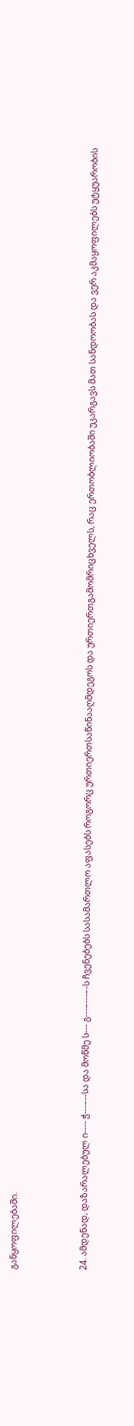განყოფილებაში.



24. ამდენად, დაზარალებულ ი---- ჭ---–--სა და მოწმე ს--- გ---–---–-ს ჩვენებებს სასამართლო აფასებს როგორც ურთიერთსაწინააღმდეგოს და ურთიერთგამომრიცხველს, რაც ერთობლიობაში უკარგავს მათ სანდოობას და ვერ აკმაყოფილებს უტყუარობის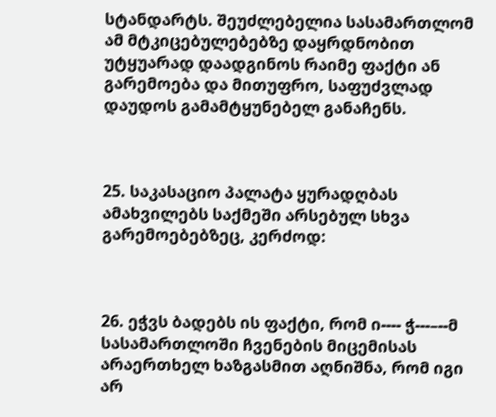სტანდარტს. შეუძლებელია სასამართლომ ამ მტკიცებულებებზე დაყრდნობით უტყუარად დაადგინოს რაიმე ფაქტი ან გარემოება და მითუფრო, საფუძვლად დაუდოს გამამტყუნებელ განაჩენს.



25. საკასაციო პალატა ყურადღბას ამახვილებს საქმეში არსებულ სხვა გარემოებებზეც, კერძოდ:



26. ეჭვს ბადებს ის ფაქტი, რომ ი---- ჭ---–--მ სასამართლოში ჩვენების მიცემისას არაერთხელ ხაზგასმით აღნიშნა, რომ იგი არ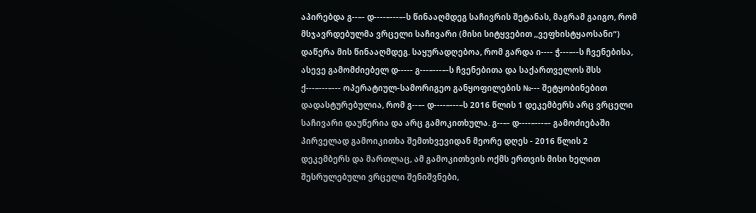აპირებდა გ--–- დ----–---–-ს წინააღმდეგ საჩივრის შეტანას, მაგრამ გაიგო, რომ მსჯავრდებულმა ვრცელი საჩივარი (მისი სიტყვებით ,,ვეფხისტყაოსანი“) დაწერა მის წინააღმდეგ. საყურადღებოა, რომ გარდა ი---- ჭ---–--ს ჩვენებისა, ასევე გამომძიებელ დ----- გ---–---–-ს ჩვენებითა და საქართველოს შსს ქ---–---–--- ოპერატიულ-სამორიგეო განყოფილების №--- შეტყობინებით დადასტურებულია, რომ გ--–- დ----–---–ს 2016 წლის 1 დეკემბერს არც ვრცელი საჩივარი დაუწერია და არც გამოკითხულა. გ--–- დ----–---–- გამოძიებაში პირველად გამოიკითხა შემთხვევიდან მეორე დღეს - 2016 წლის 2 დეკემბერს და მართლაც, ამ გამოკითხვის ოქმს ერთვის მისი ხელით შესრულებული ვრცელი შენიშვნები,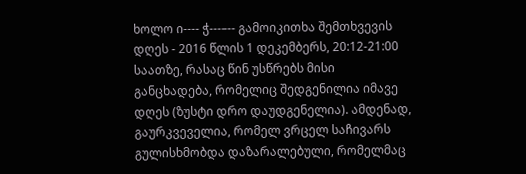ხოლო ი---- ჭ---–-- გამოიკითხა შემთხვევის დღეს - 2016 წლის 1 დეკემბერს, 20:12-21:00 საათზე, რასაც წინ უსწრებს მისი განცხადება, რომელიც შედგენილია იმავე დღეს (ზუსტი დრო დაუდგენელია). ამდენად, გაურკვეველია, რომელ ვრცელ საჩივარს გულისხმობდა დაზარალებული, რომელმაც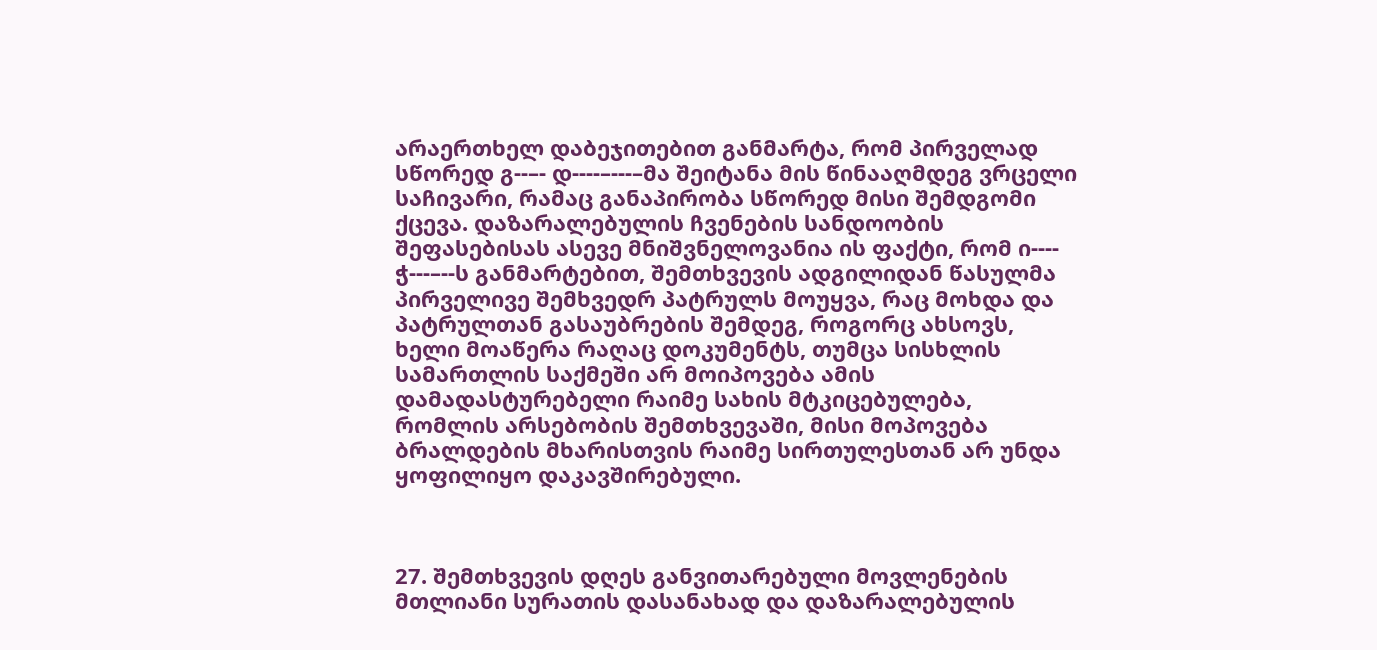არაერთხელ დაბეჯითებით განმარტა, რომ პირველად სწორედ გ--–- დ----–---–მა შეიტანა მის წინააღმდეგ ვრცელი საჩივარი, რამაც განაპირობა სწორედ მისი შემდგომი ქცევა. დაზარალებულის ჩვენების სანდოობის შეფასებისას ასევე მნიშვნელოვანია ის ფაქტი, რომ ი---- ჭ---–--ს განმარტებით, შემთხვევის ადგილიდან წასულმა პირველივე შემხვედრ პატრულს მოუყვა, რაც მოხდა და პატრულთან გასაუბრების შემდეგ, როგორც ახსოვს, ხელი მოაწერა რაღაც დოკუმენტს, თუმცა სისხლის სამართლის საქმეში არ მოიპოვება ამის დამადასტურებელი რაიმე სახის მტკიცებულება, რომლის არსებობის შემთხვევაში, მისი მოპოვება ბრალდების მხარისთვის რაიმე სირთულესთან არ უნდა ყოფილიყო დაკავშირებული.



27. შემთხვევის დღეს განვითარებული მოვლენების მთლიანი სურათის დასანახად და დაზარალებულის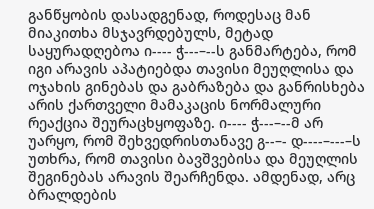განწყობის დასადგენად, როდესაც მან მიაკითხა მსჯავრდებულს, მეტად საყურადღებოა ი---- ჭ---–--ს განმარტება, რომ იგი არავის აპატიებდა თავისი მეუღლისა და ოჯახის გინებას და გაბრაზება და განრისხება არის ქართველი მამაკაცის ნორმალური რეაქცია შეურაცხყოფაზე. ი---- ჭ---–--მ არ უარყო, რომ შეხვედრისთანავე გ--–- დ----–---–ს უთხრა, რომ თავისი ბავშვებისა და მეუღლის შეგინებას არავის შეარჩენდა. ამდენად, არც ბრალდების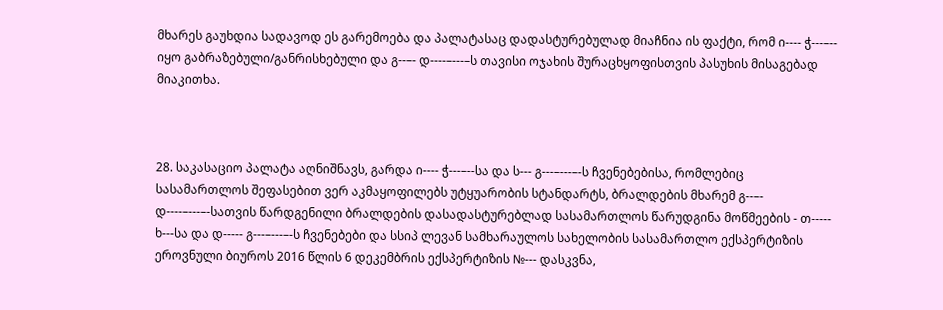მხარეს გაუხდია სადავოდ ეს გარემოება და პალატასაც დადასტურებულად მიაჩნია ის ფაქტი, რომ ი---- ჭ---–-- იყო გაბრაზებული/განრისხებული და გ--–- დ----–---–ს თავისი ოჯახის შურაცხყოფისთვის პასუხის მისაგებად მიაკითხა.



28. საკასაციო პალატა აღნიშნავს, გარდა ი---- ჭ---–--სა და ს--- გ---–---–-ს ჩვენებებისა, რომლებიც სასამართლოს შეფასებით ვერ აკმაყოფილებს უტყუარობის სტანდარტს, ბრალდების მხარემ გ--–- დ----–---–-სათვის წარდგენილი ბრალდების დასადასტურებლად სასამართლოს წარუდგინა მოწმეების - თ----- ხ---სა და დ----- გ---–---–-ს ჩვენებები და სსიპ ლევან სამხარაულოს სახელობის სასამართლო ექსპერტიზის ეროვნული ბიუროს 2016 წლის 6 დეკემბრის ექსპერტიზის №--- დასკვნა,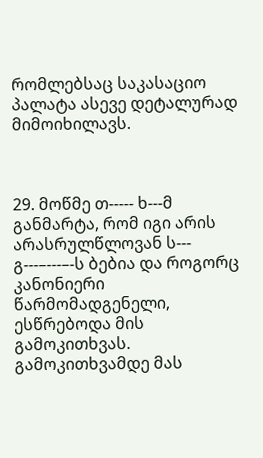რომლებსაც საკასაციო პალატა ასევე დეტალურად მიმოიხილავს.



29. მოწმე თ----- ხ---მ განმარტა, რომ იგი არის არასრულწლოვან ს--- გ---–---–-ს ბებია და როგორც კანონიერი წარმომადგენელი, ესწრებოდა მის გამოკითხვას. გამოკითხვამდე მას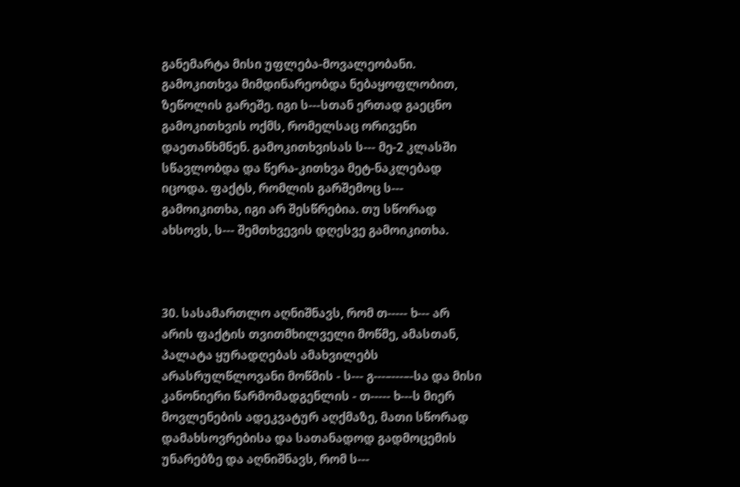განემარტა მისი უფლება-მოვალეობანი. გამოკითხვა მიმდინარეობდა ნებაყოფლობით, ზეწოლის გარეშე. იგი ს---სთან ერთად გაეცნო გამოკითხვის ოქმს, რომელსაც ორივენი დაეთანხმნენ. გამოკითხვისას ს--- მე-2 კლასში სწავლობდა და წერა-კითხვა მეტ-ნაკლებად იცოდა. ფაქტს, რომლის გარშემოც ს--- გამოიკითხა, იგი არ შესწრებია. თუ სწორად ახსოვს, ს--- შემთხვევის დღესვე გამოიკითხა.



30. სასამართლო აღნიშნავს, რომ თ----- ხ--- არ არის ფაქტის თვითმხილველი მოწმე, ამასთან, პალატა ყურადღებას ამახვილებს არასრულწლოვანი მოწმის - ს--- გ---–---–-სა და მისი კანონიერი წარმომადგენლის - თ----- ხ---ს მიერ მოვლენების ადეკვატურ აღქმაზე, მათი სწორად დამახსოვრებისა და სათანადოდ გადმოცემის უნარებზე და აღნიშნავს, რომ ს---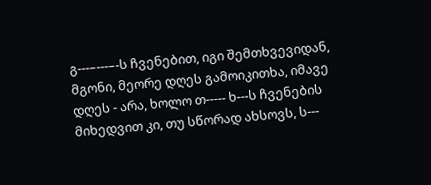გ---–---–-ს ჩვენებით, იგი შემთხვევიდან, მგონი, მეორე დღეს გამოიკითხა, იმავე დღეს - არა, ხოლო თ----- ხ---ს ჩვენების მიხედვით კი, თუ სწორად ახსოვს, ს---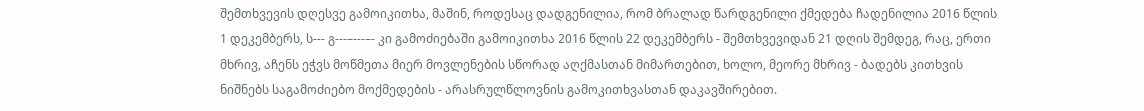შემთხვევის დღესვე გამოიკითხა, მაშინ, როდესაც დადგენილია, რომ ბრალად წარდგენილი ქმედება ჩადენილია 2016 წლის 1 დეკემბერს, ს--- გ---–---–- კი გამოძიებაში გამოიკითხა 2016 წლის 22 დეკემბერს - შემთხვევიდან 21 დღის შემდეგ, რაც, ერთი მხრივ, აჩენს ეჭვს მოწმეთა მიერ მოვლენების სწორად აღქმასთან მიმართებით, ხოლო, მეორე მხრივ - ბადებს კითხვის ნიშნებს საგამოძიებო მოქმედების - არასრულწლოვნის გამოკითხვასთან დაკავშირებით.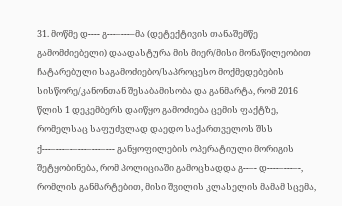31. მოწმე დ---- გ---–---–მა (დეტექტივის თანაშემწე გამომძიებელი) დაადასტურა მის მიერ/მისი მონაწილეობით ჩატარებული საგამოძიებო/საპროცესო მოქმედებების სისწორე/კანონთან შესაბამისობა და განმარტა, რომ 2016 წლის 1 დეკემბერს დაიწყო გამოძიება ცემის ფაქტზე, რომელსაც საფუძვლად დაედო საქართველოს შსს ქ---–---–-–---–---–--- განყოფილების ოპერატიული მორიგის შეტყობინება, რომ პოლიციაში გამოცხადდა გ--–- დ----–---–-, რომლის განმარტებით, მისი შვილის კლასელის მამამ სცემა,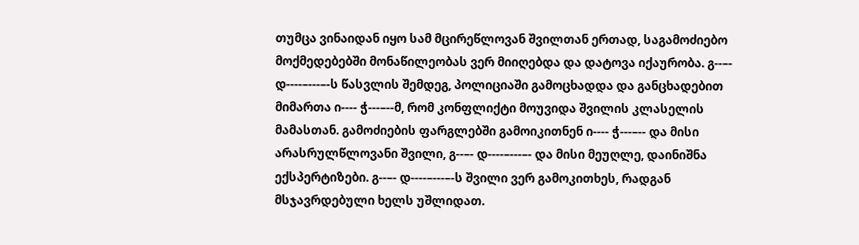თუმცა ვინაიდან იყო სამ მცირეწლოვან შვილთან ერთად, საგამოძიებო მოქმედებებში მონაწილეობას ვერ მიიღებდა და დატოვა იქაურობა. გ--–- დ----–---–-ს წასვლის შემდეგ, პოლიციაში გამოცხადდა და განცხადებით მიმართა ი---- ჭ---–--მ, რომ კონფლიქტი მოუვიდა შვილის კლასელის მამასთან. გამოძიების ფარგლებში გამოიკითნენ ი---- ჭ---–-- და მისი არასრულწლოვანი შვილი, გ--–- დ----–---–- და მისი მეუღლე, დაინიშნა ექსპერტიზები. გ--–- დ----–---–-ს შვილი ვერ გამოკითხეს, რადგან მსჯავრდებული ხელს უშლიდათ.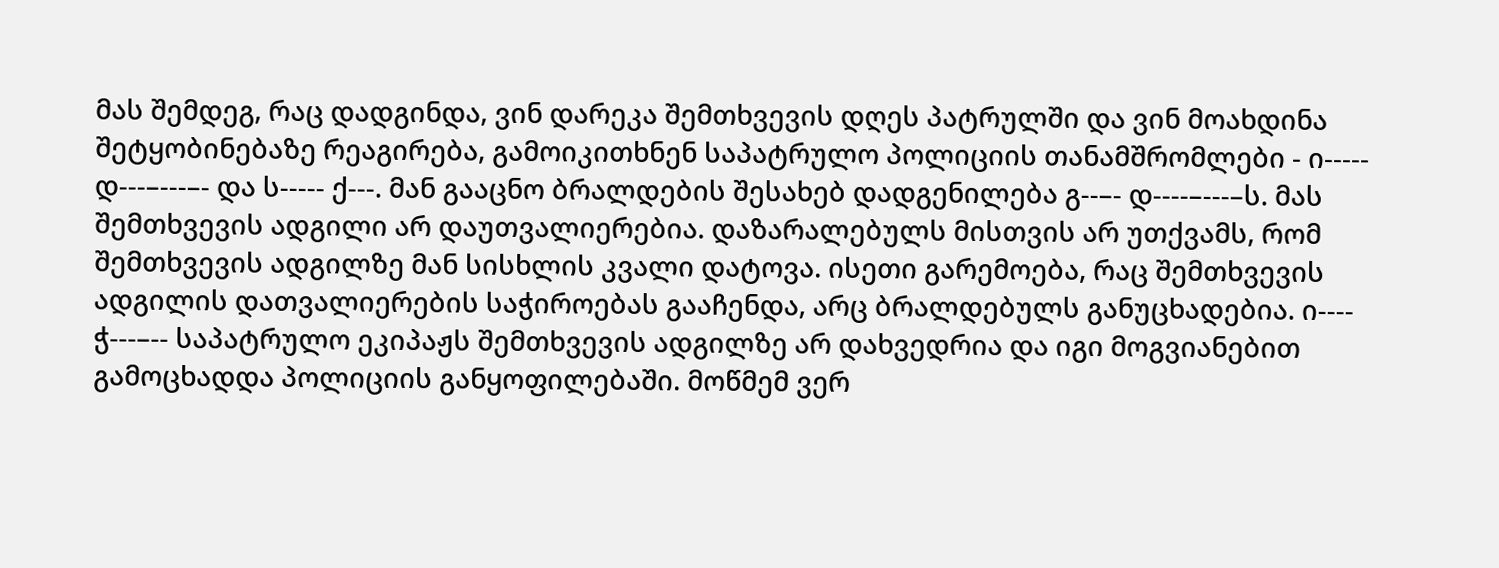მას შემდეგ, რაც დადგინდა, ვინ დარეკა შემთხვევის დღეს პატრულში და ვინ მოახდინა შეტყობინებაზე რეაგირება, გამოიკითხნენ საპატრულო პოლიციის თანამშრომლები - ი----- დ---–---–- და ს----- ქ---. მან გააცნო ბრალდების შესახებ დადგენილება გ--–- დ----–---–ს. მას შემთხვევის ადგილი არ დაუთვალიერებია. დაზარალებულს მისთვის არ უთქვამს, რომ შემთხვევის ადგილზე მან სისხლის კვალი დატოვა. ისეთი გარემოება, რაც შემთხვევის ადგილის დათვალიერების საჭიროებას გააჩენდა, არც ბრალდებულს განუცხადებია. ი---- ჭ---–-- საპატრულო ეკიპაჟს შემთხვევის ადგილზე არ დახვედრია და იგი მოგვიანებით გამოცხადდა პოლიციის განყოფილებაში. მოწმემ ვერ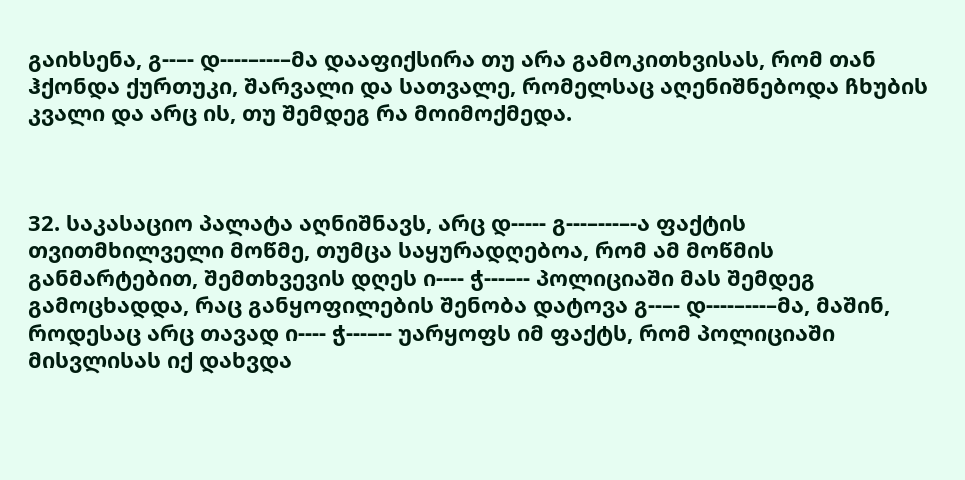გაიხსენა, გ--–- დ----–---–მა დააფიქსირა თუ არა გამოკითხვისას, რომ თან ჰქონდა ქურთუკი, შარვალი და სათვალე, რომელსაც აღენიშნებოდა ჩხუბის კვალი და არც ის, თუ შემდეგ რა მოიმოქმედა.



32. საკასაციო პალატა აღნიშნავს, არც დ----- გ---–---–-ა ფაქტის თვითმხილველი მოწმე, თუმცა საყურადღებოა, რომ ამ მოწმის განმარტებით, შემთხვევის დღეს ი---- ჭ---–-- პოლიციაში მას შემდეგ გამოცხადდა, რაც განყოფილების შენობა დატოვა გ--–- დ----–---–მა, მაშინ, როდესაც არც თავად ი---- ჭ---–-- უარყოფს იმ ფაქტს, რომ პოლიციაში მისვლისას იქ დახვდა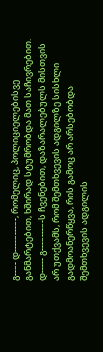გ--–- დ----–---–-, რომელიც, პოლიციელებისვე განმარტებით, ხშირად სტუმრობდა მათ საჩივრებით. დ----- გ---–---–-ს ჩვენებით, დაზარალებულს მისთვის არ უთქვამს, რომ შემთხვევის ადგილზე სისხლი გადმოანერწყვა, რის გამოც არ არსებობდა შემთხვევის ადგილის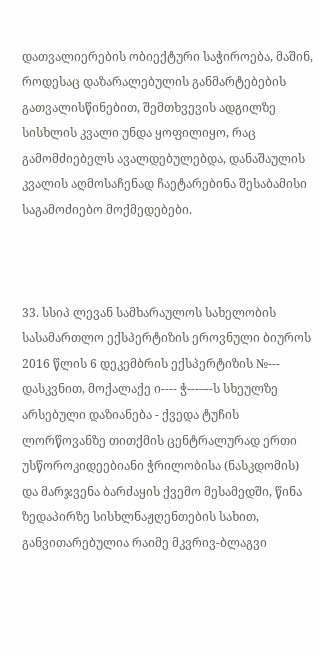დათვალიერების ობიექტური საჭიროება, მაშინ, როდესაც დაზარალებულის განმარტებების გათვალისწინებით, შემთხვევის ადგილზე სისხლის კვალი უნდა ყოფილიყო, რაც გამომძიებელს ავალდებულებდა, დანაშაულის კვალის აღმოსაჩენად ჩაეტარებინა შესაბამისი საგამოძიებო მოქმედებები.



33. სსიპ ლევან სამხარაულოს სახელობის სასამართლო ექსპერტიზის ეროვნული ბიუროს 2016 წლის 6 დეკემბრის ექსპერტიზის №--- დასკვნით, მოქალაქე ი---- ჭ---–--ს სხეულზე არსებული დაზიანება - ქვედა ტუჩის ლორწოვანზე თითქმის ცენტრალურად ერთი უსწოროკიდეებიანი ჭრილობისა (ნასკდომის) და მარჯვენა ბარძაყის ქვემო მესამედში, წინა ზედაპირზე სისხლნაჟღენთების სახით, განვითარებულია რაიმე მკვრივ-ბლაგვი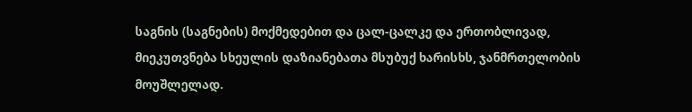საგნის (საგნების) მოქმედებით და ცალ-ცალკე და ერთობლივად, მიეკუთვნება სხეულის დაზიანებათა მსუბუქ ხარისხს, ჯანმრთელობის მოუშლელად.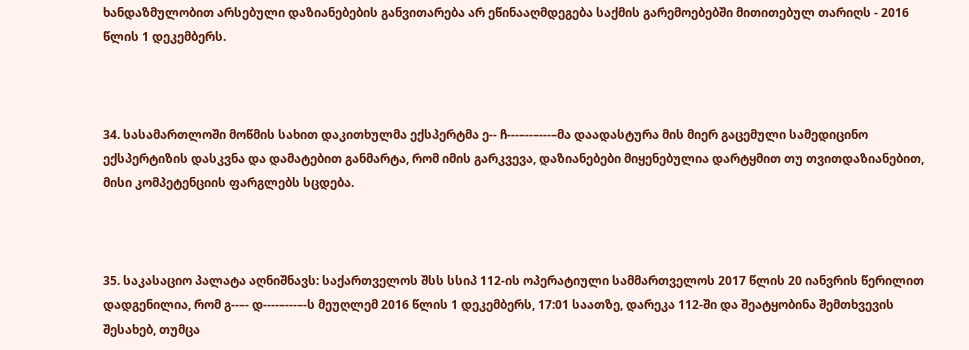ხანდაზმულობით არსებული დაზიანებების განვითარება არ ეწინააღმდეგება საქმის გარემოებებში მითითებულ თარიღს - 2016 წლის 1 დეკემბერს.



34. სასამართლოში მოწმის სახით დაკითხულმა ექსპერტმა ე-- ჩ---–--–---–მა დაადასტურა მის მიერ გაცემული სამედიცინო ექსპერტიზის დასკვნა და დამატებით განმარტა, რომ იმის გარკვევა, დაზიანებები მიყენებულია დარტყმით თუ თვითდაზიანებით, მისი კომპეტენციის ფარგლებს სცდება.



35. საკასაციო პალატა აღნიშნავს: საქართველოს შსს სსიპ 112-ის ოპერატიული სამმართველოს 2017 წლის 20 იანვრის წერილით დადგენილია, რომ გ--–- დ----–---–-ს მეუღლემ 2016 წლის 1 დეკემბერს, 17:01 საათზე, დარეკა 112-ში და შეატყობინა შემთხვევის შესახებ, თუმცა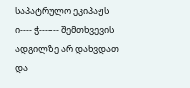საპატრულო ეკიპაჟს ი---- ჭ---–-- შემთხვევის ადგილზე არ დახვდათ და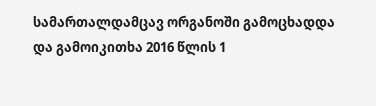სამართალდამცავ ორგანოში გამოცხადდა და გამოიკითხა 2016 წლის 1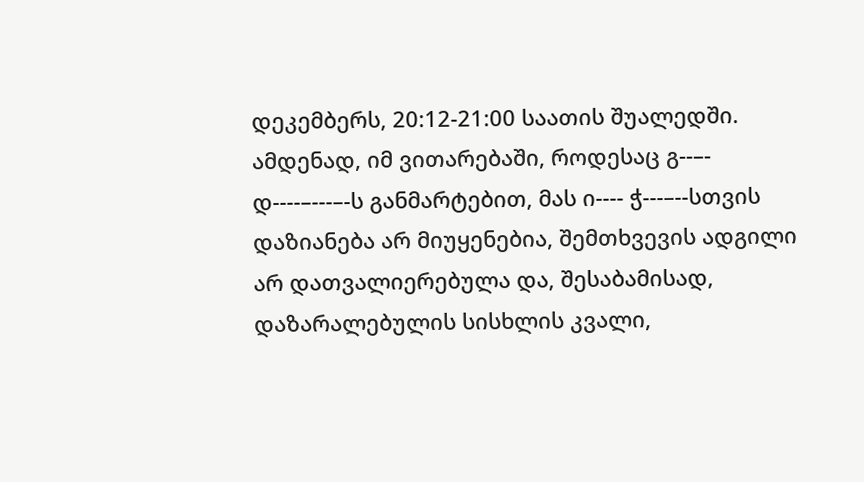დეკემბერს, 20:12-21:00 საათის შუალედში. ამდენად, იმ ვითარებაში, როდესაც გ--–- დ----–---–-ს განმარტებით, მას ი---- ჭ---–--სთვის დაზიანება არ მიუყენებია, შემთხვევის ადგილი არ დათვალიერებულა და, შესაბამისად, დაზარალებულის სისხლის კვალი,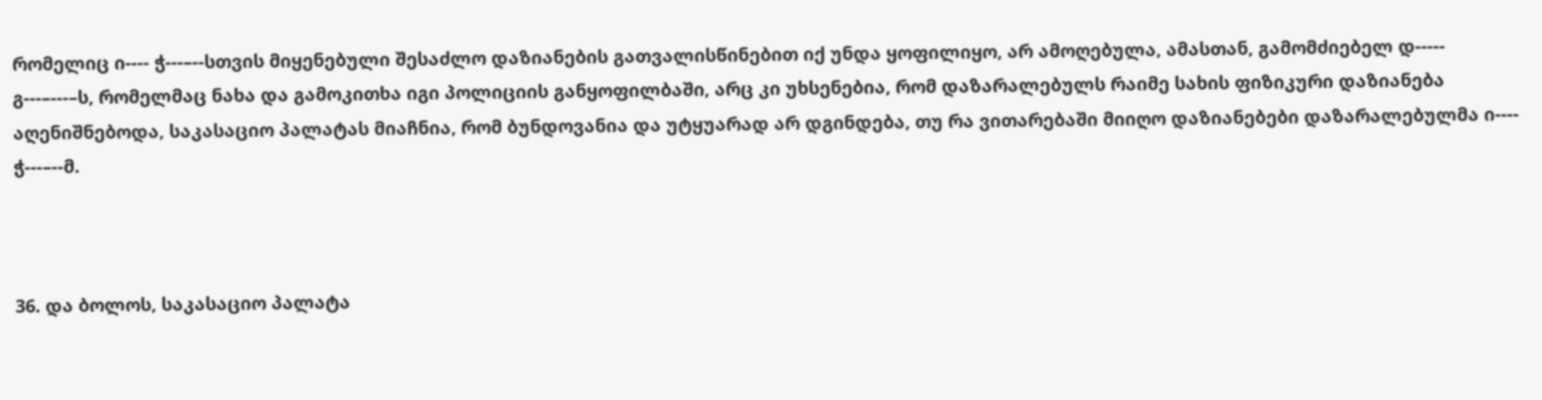რომელიც ი---- ჭ---–--სთვის მიყენებული შესაძლო დაზიანების გათვალისწინებით იქ უნდა ყოფილიყო, არ ამოღებულა, ამასთან, გამომძიებელ დ----- გ---–---–ს, რომელმაც ნახა და გამოკითხა იგი პოლიციის განყოფილბაში, არც კი უხსენებია, რომ დაზარალებულს რაიმე სახის ფიზიკური დაზიანება აღენიშნებოდა, საკასაციო პალატას მიაჩნია, რომ ბუნდოვანია და უტყუარად არ დგინდება, თუ რა ვითარებაში მიიღო დაზიანებები დაზარალებულმა ი---- ჭ---–--მ.



36. და ბოლოს, საკასაციო პალატა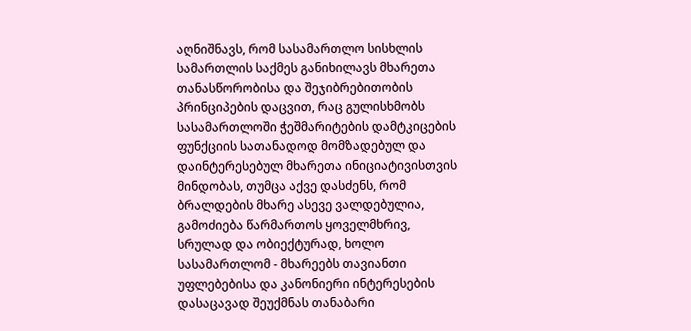აღნიშნავს, რომ სასამართლო სისხლის სამართლის საქმეს განიხილავს მხარეთა თანასწორობისა და შეჯიბრებითობის პრინციპების დაცვით, რაც გულისხმობს სასამართლოში ჭეშმარიტების დამტკიცების ფუნქციის სათანადოდ მომზადებულ და დაინტერესებულ მხარეთა ინიციატივისთვის მინდობას, თუმცა აქვე დასძენს, რომ ბრალდების მხარე ასევე ვალდებულია, გამოძიება წარმართოს ყოველმხრივ, სრულად და ობიექტურად, ხოლო სასამართლომ - მხარეებს თავიანთი უფლებებისა და კანონიერი ინტერესების დასაცავად შეუქმნას თანაბარი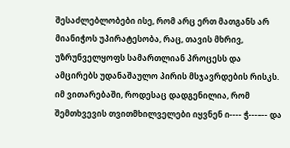შესაძლებლობები ისე, რომ არც ერთ მათგანს არ მიანიჭოს უპირატესობა, რაც, თავის მხრივ, უზრუნველყოფს სამართლიან პროცესს და ამცირებს უდანაშაულო პირის მსჯავრდების რისკს. იმ ვითარებაში, როდესაც დადგენილია, რომ შემთხვევის თვითმხილველები იყვნენ ი---- ჭ---–-- და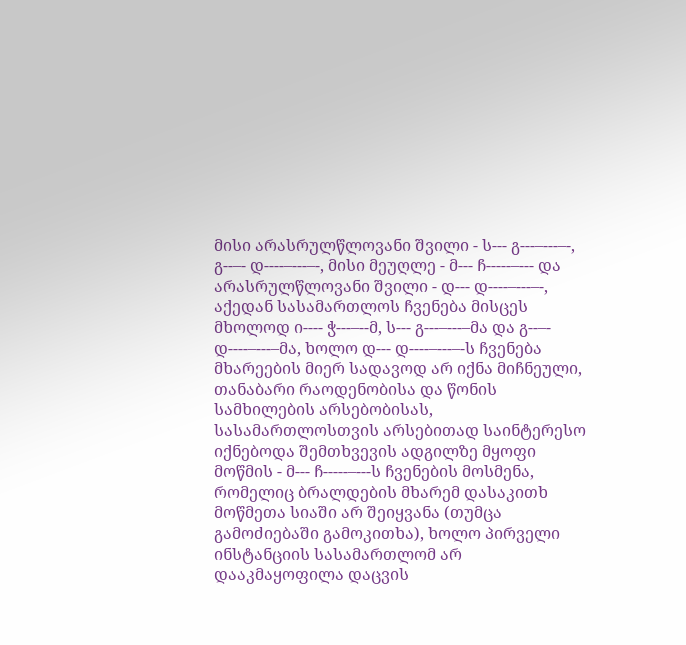მისი არასრულწლოვანი შვილი - ს--- გ---–---–-, გ--–- დ----–---–-, მისი მეუღლე - მ--- ჩ-----–--- და არასრულწლოვანი შვილი - დ--- დ----–---–-, აქედან სასამართლოს ჩვენება მისცეს მხოლოდ ი---- ჭ---–--მ, ს--- გ---–---–მა და გ--–- დ----–---–მა, ხოლო დ--- დ----–---–-ს ჩვენება მხარეების მიერ სადავოდ არ იქნა მიჩნეული, თანაბარი რაოდენობისა და წონის სამხილების არსებობისას, სასამართლოსთვის არსებითად საინტერესო იქნებოდა შემთხვევის ადგილზე მყოფი მოწმის - მ--- ჩ-----–---ს ჩვენების მოსმენა, რომელიც ბრალდების მხარემ დასაკითხ მოწმეთა სიაში არ შეიყვანა (თუმცა გამოძიებაში გამოკითხა), ხოლო პირველი ინსტანციის სასამართლომ არ დააკმაყოფილა დაცვის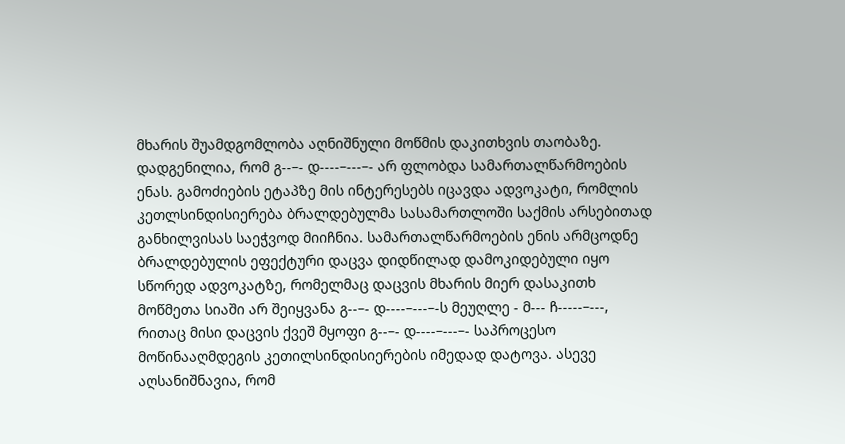მხარის შუამდგომლობა აღნიშნული მოწმის დაკითხვის თაობაზე. დადგენილია, რომ გ--–- დ----–---–- არ ფლობდა სამართალწარმოების ენას. გამოძიების ეტაპზე მის ინტერესებს იცავდა ადვოკატი, რომლის კეთლსინდისიერება ბრალდებულმა სასამართლოში საქმის არსებითად განხილვისას საეჭვოდ მიიჩნია. სამართალწარმოების ენის არმცოდნე ბრალდებულის ეფექტური დაცვა დიდწილად დამოკიდებული იყო სწორედ ადვოკატზე, რომელმაც დაცვის მხარის მიერ დასაკითხ მოწმეთა სიაში არ შეიყვანა გ--–- დ----–---–-ს მეუღლე - მ--- ჩ-----–---, რითაც მისი დაცვის ქვეშ მყოფი გ--–- დ----–---–- საპროცესო მოწინააღმდეგის კეთილსინდისიერების იმედად დატოვა. ასევე აღსანიშნავია, რომ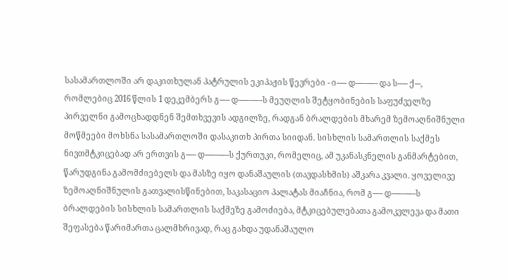სასამართლოში არ დაკითხულან პატრულის ეკიპაჟის წევრები - ი----- დ---–---–- და ს----- ქ---, რომლებიც 2016 წლის 1 დეკემბერს გ--–- დ----–---–-ს მეუღლის შეტყობინების საფუძველზე პირველნი გამოცხადდნენ შემთხვევის ადგილზე, რადგან ბრალდების მხარემ ზემოაღნიშნული მოწმეები მოხსნა სასამართლოში დასაკითხ პირთა სიიდან. სისხლის სამართლის საქმეს ნივთმტკიცებად არ ერთვის გ--–- დ----–---–-ს ქურთუკი, რომელიც, ამ უკანასკნელის განმარტებით, წარუდგინა გამომძიებელს და მასზე იყო დანაშაულის (თავდასხმის) აშკარა კვალი. ყოველივე ზემოაღნიშნულის გათვალისწინებით, საკასაციო პალატას მიაჩნია, რომ გ--–- დ----–---–-ს ბრალდების სისხლის სამართლის საქმეზე გამოძიება, მტკიცებულებათა გამოკვლევა და მათი შეფასება წარიმართა ცალმხრივად, რაც გახდა უდანაშაულო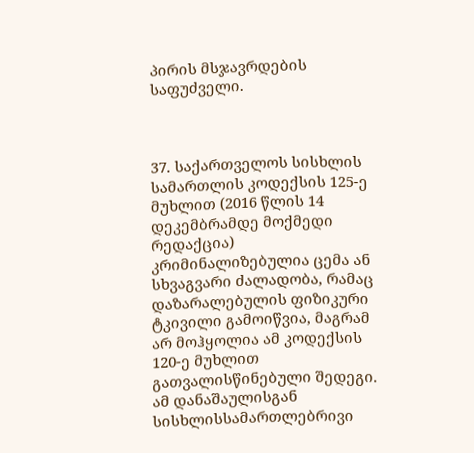პირის მსჯავრდების საფუძველი.



37. საქართველოს სისხლის სამართლის კოდექსის 125-ე მუხლით (2016 წლის 14 დეკემბრამდე მოქმედი რედაქცია) კრიმინალიზებულია ცემა ან სხვაგვარი ძალადობა, რამაც დაზარალებულის ფიზიკური ტკივილი გამოიწვია, მაგრამ არ მოჰყოლია ამ კოდექსის 120-ე მუხლით გათვალისწინებული შედეგი. ამ დანაშაულისგან სისხლისსამართლებრივი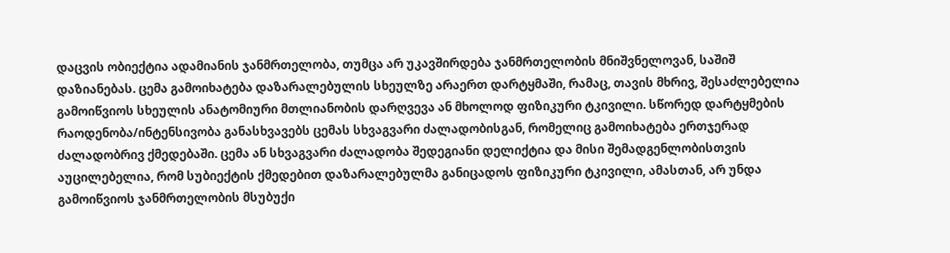დაცვის ობიექტია ადამიანის ჯანმრთელობა, თუმცა არ უკავშირდება ჯანმრთელობის მნიშვნელოვან, საშიშ დაზიანებას. ცემა გამოიხატება დაზარალებულის სხეულზე არაერთ დარტყმაში, რამაც, თავის მხრივ, შესაძლებელია გამოიწვიოს სხეულის ანატომიური მთლიანობის დარღვევა ან მხოლოდ ფიზიკური ტკივილი. სწორედ დარტყმების რაოდენობა/ინტენსივობა განასხვავებს ცემას სხვაგვარი ძალადობისგან, რომელიც გამოიხატება ერთჯერად ძალადობრივ ქმედებაში. ცემა ან სხვაგვარი ძალადობა შედეგიანი დელიქტია და მისი შემადგენლობისთვის აუცილებელია, რომ სუბიექტის ქმედებით დაზარალებულმა განიცადოს ფიზიკური ტკივილი, ამასთან, არ უნდა გამოიწვიოს ჯანმრთელობის მსუბუქი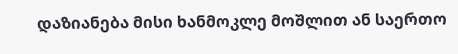დაზიანება მისი ხანმოკლე მოშლით ან საერთო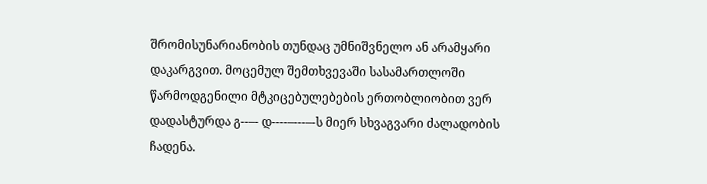შრომისუნარიანობის თუნდაც უმნიშვნელო ან არამყარი დაკარგვით. მოცემულ შემთხვევაში სასამართლოში წარმოდგენილი მტკიცებულებების ერთობლიობით ვერ დადასტურდა გ--–- დ----–---–-ს მიერ სხვაგვარი ძალადობის ჩადენა.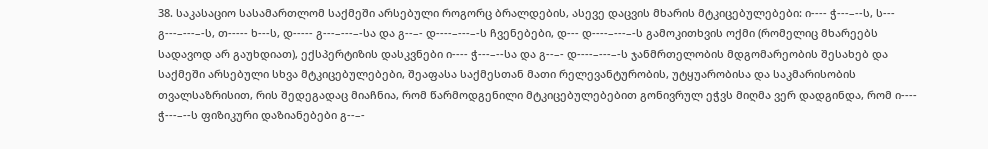38. საკასაციო სასამართლომ საქმეში არსებული როგორც ბრალდების, ასევე დაცვის მხარის მტკიცებულებები: ი---- ჭ---–--ს, ს--- გ---–---–-ს, თ----- ხ---ს, დ----- გ---–---–-სა და გ--–- დ----–---–-ს ჩვენებები, დ--- დ----–---–-ს გამოკითხვის ოქმი (რომელიც მხარეებს სადავოდ არ გაუხდიათ), ექსპერტიზის დასკვნები ი---- ჭ---–--სა და გ--–- დ----–---–-ს ჯანმრთელობის მდგომარეობის შესახებ და საქმეში არსებული სხვა მტკიცებულებები, შეაფასა საქმესთან მათი რელევანტურობის, უტყუარობისა და საკმარისობის თვალსაზრისით, რის შედეგადაც მიაჩნია, რომ წარმოდგენილი მტკიცებულებებით გონივრულ ეჭვს მიღმა ვერ დადგინდა, რომ ი---- ჭ---–--ს ფიზიკური დაზიანებები გ--–-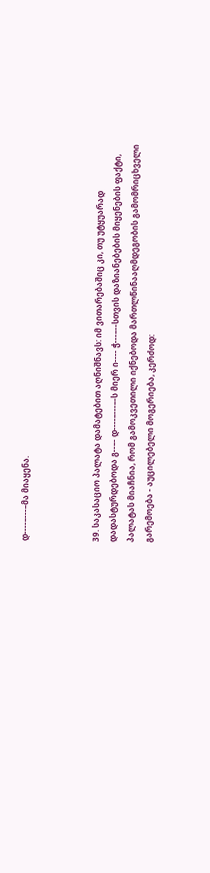დ----–---–მა მიაყენა.



39. საკასაციო პალატა დამატებით აღნიშნავს: იმ ვითარებაშიც კი, თუ უტყუარად დადასტურდებოდა გ--–- დ----–---–-ს მიერ ი---- ჭ---–--სთვის დაზიანებების მიყენების ფაქტი, პალატას მიაჩნია, რომ გამოკვეთილი იქნებოდა მართლწინააღმდეგობის გამომრიცხველი გარემოება - აუცილებელი მოგერიება, კერძოდ: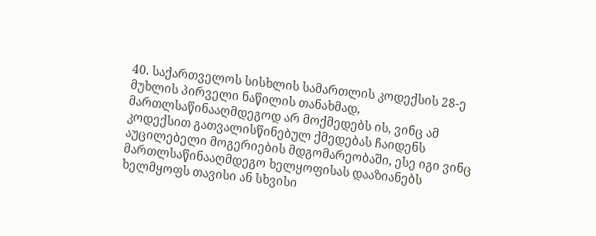40. საქართველოს სისხლის სამართლის კოდექსის 28-ე მუხლის პირველი ნაწილის თანახმად, მართლსაწინააღმდეგოდ არ მოქმედებს ის, ვინც ამ კოდექსით გათვალისწინებულ ქმედებას ჩაიდენს აუცილებელი მოგერიების მდგომარეობაში, ესე იგი ვინც მართლსაწინააღმდეგო ხელყოფისას დააზიანებს ხელმყოფს თავისი ან სხვისი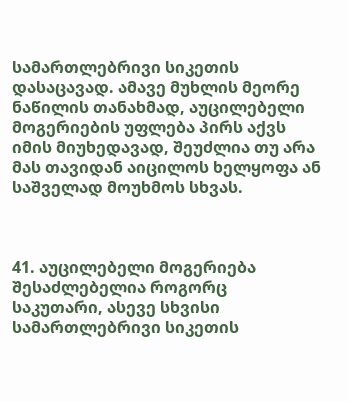სამართლებრივი სიკეთის დასაცავად. ამავე მუხლის მეორე ნაწილის თანახმად, აუცილებელი მოგერიების უფლება პირს აქვს იმის მიუხედავად, შეუძლია თუ არა მას თავიდან აიცილოს ხელყოფა ან საშველად მოუხმოს სხვას.



41. აუცილებელი მოგერიება შესაძლებელია როგორც საკუთარი, ასევე სხვისი სამართლებრივი სიკეთის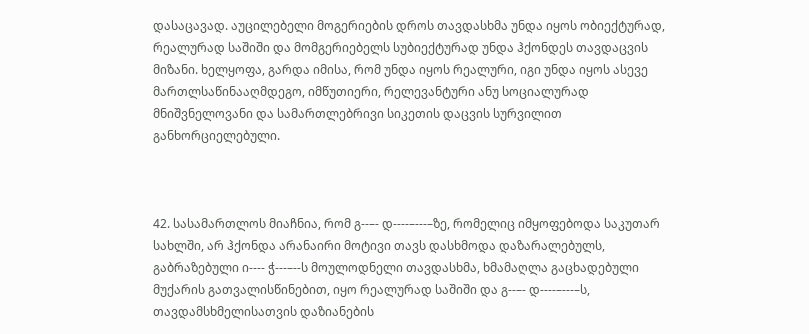დასაცავად. აუცილებელი მოგერიების დროს თავდასხმა უნდა იყოს ობიექტურად, რეალურად საშიში და მომგერიებელს სუბიექტურად უნდა ჰქონდეს თავდაცვის მიზანი. ხელყოფა, გარდა იმისა, რომ უნდა იყოს რეალური, იგი უნდა იყოს ასევე მართლსაწინააღმდეგო, იმწუთიერი, რელევანტური ანუ სოციალურად მნიშვნელოვანი და სამართლებრივი სიკეთის დაცვის სურვილით განხორციელებული.



42. სასამართლოს მიაჩნია, რომ გ--–- დ----–---–ზე, რომელიც იმყოფებოდა საკუთარ სახლში, არ ჰქონდა არანაირი მოტივი თავს დასხმოდა დაზარალებულს, გაბრაზებული ი---- ჭ---–--ს მოულოდნელი თავდასხმა, ხმამაღლა გაცხადებული მუქარის გათვალისწინებით, იყო რეალურად საშიში და გ--–- დ----–---–ს, თავდამსხმელისათვის დაზიანების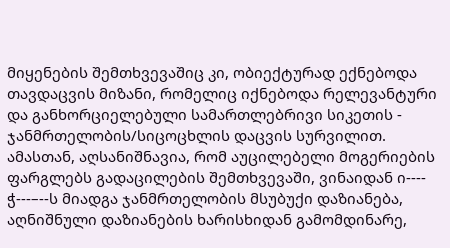მიყენების შემთხვევაშიც კი, ობიექტურად ექნებოდა თავდაცვის მიზანი, რომელიც იქნებოდა რელევანტური და განხორციელებული სამართლებრივი სიკეთის - ჯანმრთელობის/სიცოცხლის დაცვის სურვილით. ამასთან, აღსანიშნავია, რომ აუცილებელი მოგერიების ფარგლებს გადაცილების შემთხვევაში, ვინაიდან ი---- ჭ---–--ს მიადგა ჯანმრთელობის მსუბუქი დაზიანება, აღნიშნული დაზიანების ხარისხიდან გამომდინარე,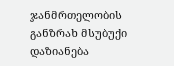ჯანმრთელობის განზრახ მსუბუქი დაზიანება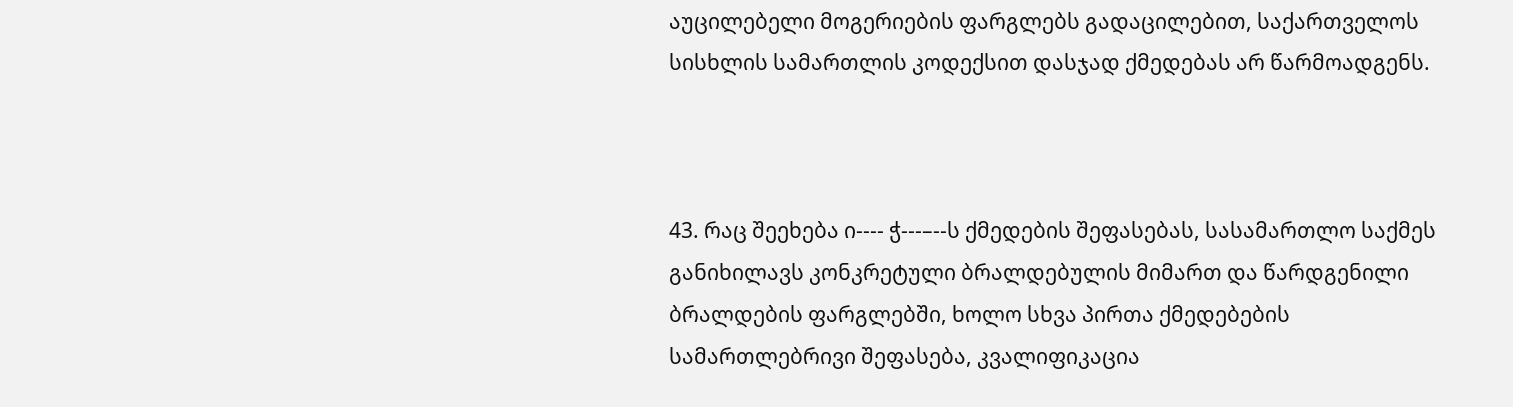აუცილებელი მოგერიების ფარგლებს გადაცილებით, საქართველოს სისხლის სამართლის კოდექსით დასჯად ქმედებას არ წარმოადგენს.



43. რაც შეეხება ი---- ჭ---–--ს ქმედების შეფასებას, სასამართლო საქმეს განიხილავს კონკრეტული ბრალდებულის მიმართ და წარდგენილი ბრალდების ფარგლებში, ხოლო სხვა პირთა ქმედებების სამართლებრივი შეფასება, კვალიფიკაცია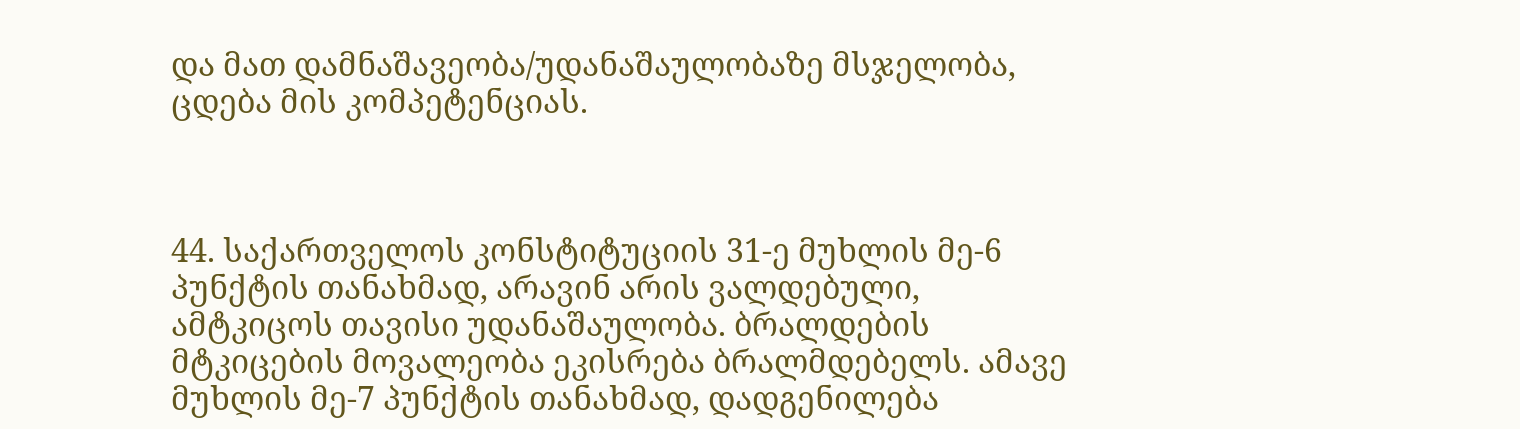და მათ დამნაშავეობა/უდანაშაულობაზე მსჯელობა, ცდება მის კომპეტენციას.



44. საქართველოს კონსტიტუციის 31-ე მუხლის მე-6 პუნქტის თანახმად, არავინ არის ვალდებული, ამტკიცოს თავისი უდანაშაულობა. ბრალდების მტკიცების მოვალეობა ეკისრება ბრალმდებელს. ამავე მუხლის მე-7 პუნქტის თანახმად, დადგენილება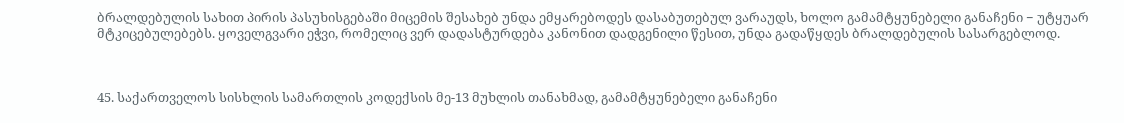ბრალდებულის სახით პირის პასუხისგებაში მიცემის შესახებ უნდა ემყარებოდეს დასაბუთებულ ვარაუდს, ხოლო გამამტყუნებელი განაჩენი − უტყუარ მტკიცებულებებს. ყოველგვარი ეჭვი, რომელიც ვერ დადასტურდება კანონით დადგენილი წესით, უნდა გადაწყდეს ბრალდებულის სასარგებლოდ.



45. საქართველოს სისხლის სამართლის კოდექსის მე-13 მუხლის თანახმად, გამამტყუნებელი განაჩენი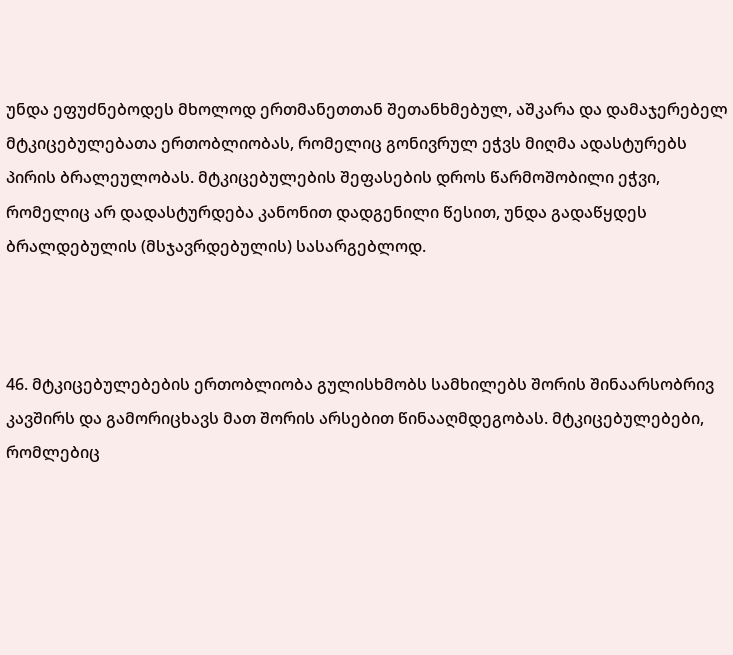უნდა ეფუძნებოდეს მხოლოდ ერთმანეთთან შეთანხმებულ, აშკარა და დამაჯერებელ მტკიცებულებათა ერთობლიობას, რომელიც გონივრულ ეჭვს მიღმა ადასტურებს პირის ბრალეულობას. მტკიცებულების შეფასების დროს წარმოშობილი ეჭვი, რომელიც არ დადასტურდება კანონით დადგენილი წესით, უნდა გადაწყდეს ბრალდებულის (მსჯავრდებულის) სასარგებლოდ.



46. მტკიცებულებების ერთობლიობა გულისხმობს სამხილებს შორის შინაარსობრივ კავშირს და გამორიცხავს მათ შორის არსებით წინააღმდეგობას. მტკიცებულებები, რომლებიც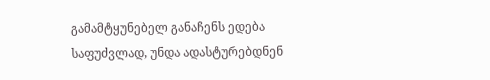გამამტყუნებელ განაჩენს ედება საფუძვლად, უნდა ადასტურებდნენ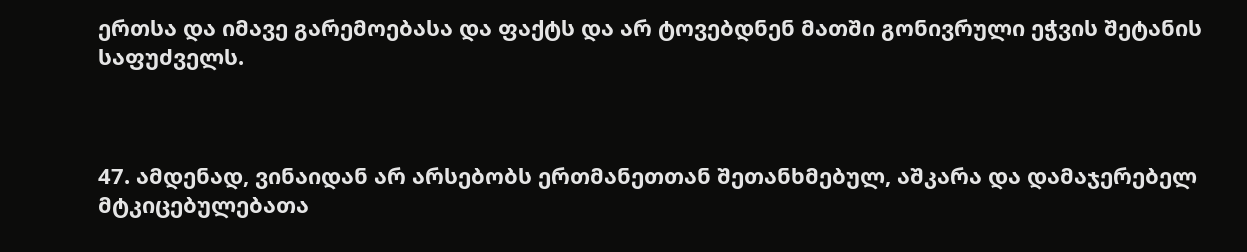ერთსა და იმავე გარემოებასა და ფაქტს და არ ტოვებდნენ მათში გონივრული ეჭვის შეტანის საფუძველს.



47. ამდენად, ვინაიდან არ არსებობს ერთმანეთთან შეთანხმებულ, აშკარა და დამაჯერებელ მტკიცებულებათა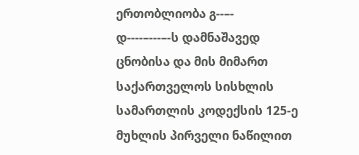ერთობლიობა გ--–- დ----–---–-ს დამნაშავედ ცნობისა და მის მიმართ საქართველოს სისხლის სამართლის კოდექსის 125-ე მუხლის პირველი ნაწილით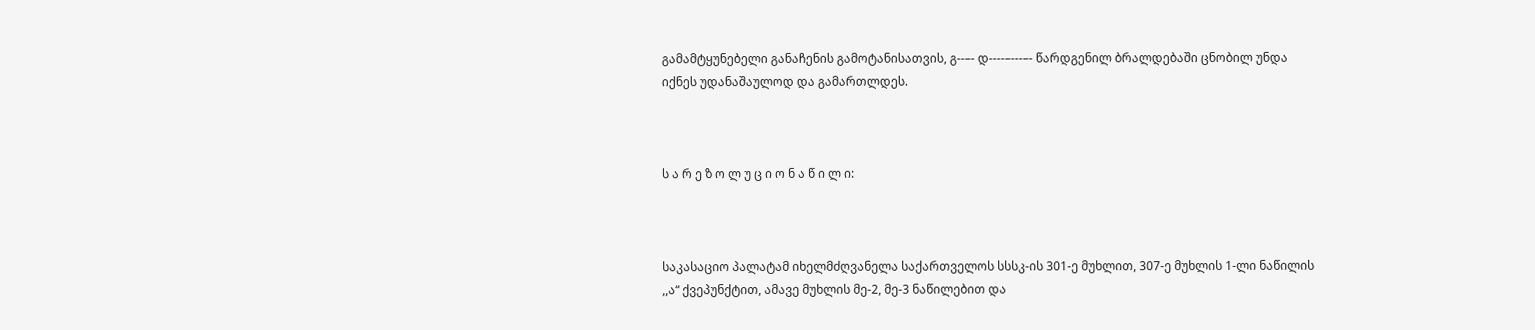გამამტყუნებელი განაჩენის გამოტანისათვის, გ--–- დ----–---–- წარდგენილ ბრალდებაში ცნობილ უნდა იქნეს უდანაშაულოდ და გამართლდეს.



ს ა რ ე ზ ო ლ უ ც ი ო ნ ა წ ი ლ ი:



საკასაციო პალატამ იხელმძღვანელა საქართველოს სსსკ-ის 301-ე მუხლით, 307-ე მუხლის 1-ლი ნაწილის ,,ა“ ქვეპუნქტით, ამავე მუხლის მე-2, მე-3 ნაწილებით და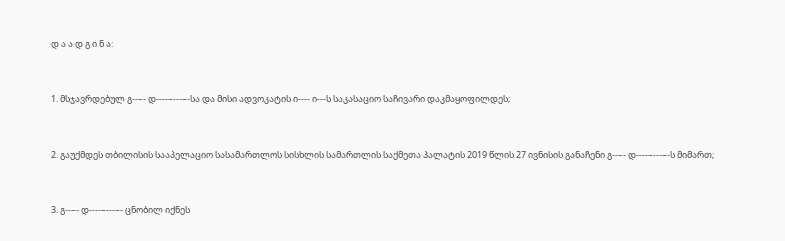დ ა ა დ გ ი ნ ა:



1. მსჯავრდებულ გ--–- დ----–---–-სა და მისი ადვოკატის ი---- ი---ს საკასაციო საჩივარი დაკმაყოფილდეს;



2. გაუქმდეს თბილისის სააპელაციო სასამართლოს სისხლის სამართლის საქმეთა პალატის 2019 წლის 27 ივნისის განაჩენი გ--–- დ----–---–-ს მიმართ;



3. გ--–- დ----–---–- ცნობილ იქნეს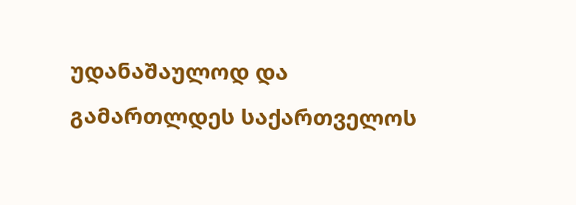უდანაშაულოდ და გამართლდეს საქართველოს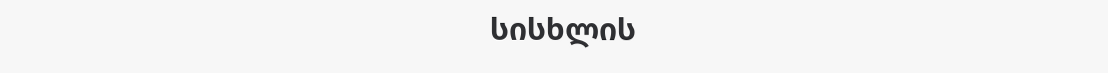სისხლის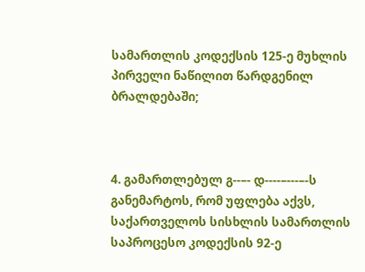სამართლის კოდექსის 125-ე მუხლის პირველი ნაწილით წარდგენილ ბრალდებაში;



4. გამართლებულ გ--–- დ----–---–-ს განემარტოს, რომ უფლება აქვს, საქართველოს სისხლის სამართლის საპროცესო კოდექსის 92-ე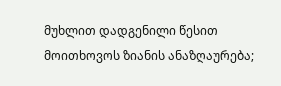მუხლით დადგენილი წესით მოითხოვოს ზიანის ანაზღაურება;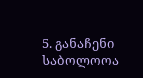5. განაჩენი საბოლოოა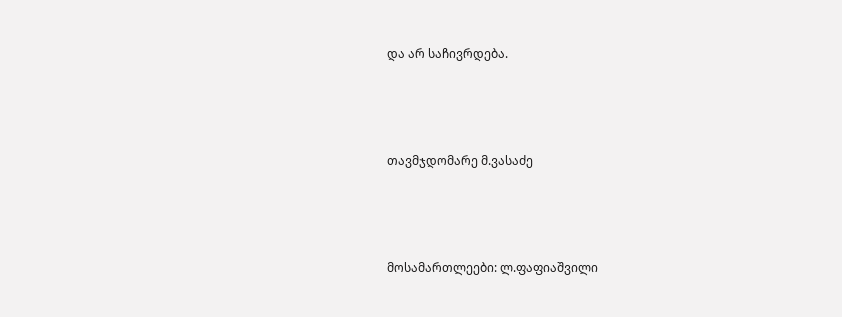და არ საჩივრდება.



თავმჯდომარე მ.ვასაძე



მოსამართლეები: ლ.ფაფიაშვილი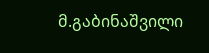მ.გაბინაშვილი